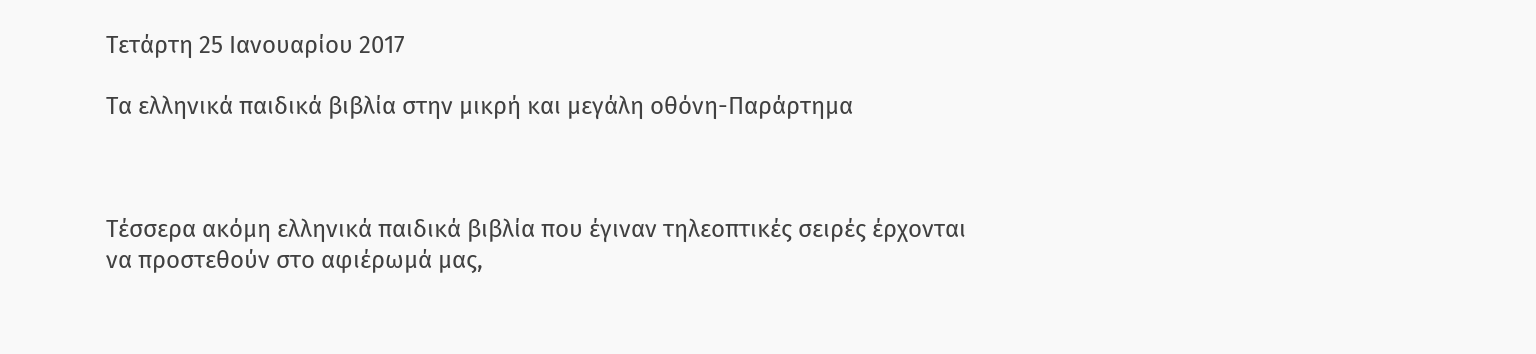Τετάρτη 25 Ιανουαρίου 2017

Τα ελληνικά παιδικά βιβλία στην μικρή και μεγάλη οθόνη-Παράρτημα



Τέσσερα ακόμη ελληνικά παιδικά βιβλία που έγιναν τηλεοπτικές σειρές έρχονται να προστεθούν στο αφιέρωμά μας,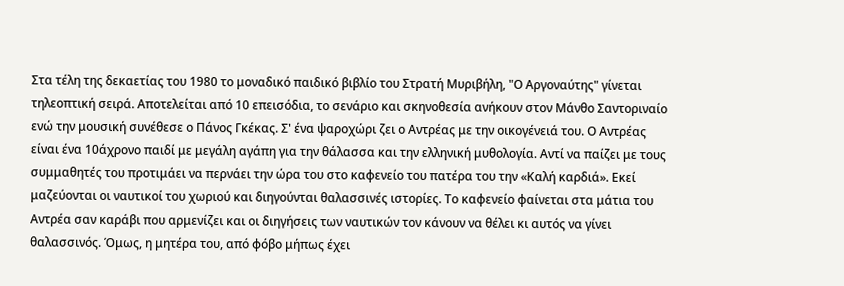Στα τέλη της δεκαετίας του 1980 το μοναδικό παιδικό βιβλίο του Στρατή Μυριβήλη, "Ο Αργοναύτης" γίνεται τηλεοπτική σειρά. Αποτελείται από 10 επεισόδια, το σενάριο και σκηνοθεσία ανήκουν στον Μάνθο Σαντοριναίο ενώ την μουσική συνέθεσε ο Πάνος Γκέκας. Σ' ένα ψαροχώρι ζει ο Αντρέας με την οικογένειά του. Ο Αντρέας είναι ένα 10άχρονο παιδί με μεγάλη αγάπη για την θάλασσα και την ελληνική μυθολογία. Αντί να παίζει με τους συμμαθητές του προτιμάει να περνάει την ώρα του στο καφενείο του πατέρα του την «Καλή καρδιά». Εκεί μαζεύονται οι ναυτικοί του χωριού και διηγούνται θαλασσινές ιστορίες. Το καφενείο φαίνεται στα μάτια του Αντρέα σαν καράβι που αρμενίζει και οι διηγήσεις των ναυτικών τον κάνουν να θέλει κι αυτός να γίνει θαλασσινός. Όμως, η μητέρα του, από φόβο μήπως έχει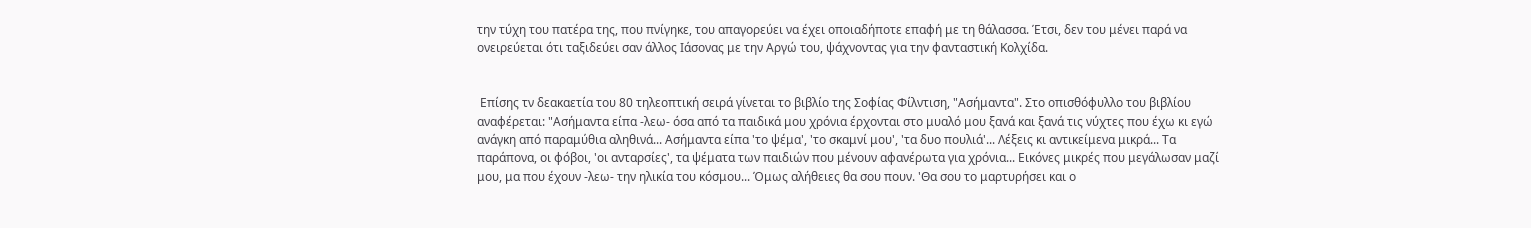την τύχη του πατέρα της, που πνίγηκε, του απαγορεύει να έχει οποιαδήποτε επαφή με τη θάλασσα. Έτσι, δεν του μένει παρά να ονειρεύεται ότι ταξιδεύει σαν άλλος Ιάσονας με την Αργώ του, ψάχνοντας για την φανταστική Κολχίδα.


 Επίσης τν δεακαετία του 80 τηλεοπτική σειρά γίνεται το βιβλίο της Σοφίας Φίλντιση, "Ασήμαντα". Στο οπισθόφυλλο του βιβλίου αναφέρεται: "Ασήμαντα είπα -λεω- όσα από τα παιδικά μου χρόνια έρχονται στο μυαλό μου ξανά και ξανά τις νύχτες που έχω κι εγώ ανάγκη από παραμύθια αληθινά... Ασήμαντα είπα 'το ψέμα', 'το σκαμνί μου', 'τα δυο πουλιά'... Λέξεις κι αντικείμενα μικρά... Τα παράπονα, οι φόβοι, 'οι ανταρσίες', τα ψέματα των παιδιών που μένουν αφανέρωτα για χρόνια... Εικόνες μικρές που μεγάλωσαν μαζί μου, μα που έχουν -λεω- την ηλικία του κόσμου... Όμως αλήθειες θα σου πουν. 'Θα σου το μαρτυρήσει και ο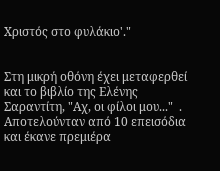Χριστός στο φυλάκιο'."


Στη μικρή οθόνη έχει μεταφερθεί και το βιβλίο της Ελένης Σαραντίτη, "Αχ, οι φίλοι μου..."  . Αποτελούνταν από 10 επεισόδια και έκανε πρεμιέρα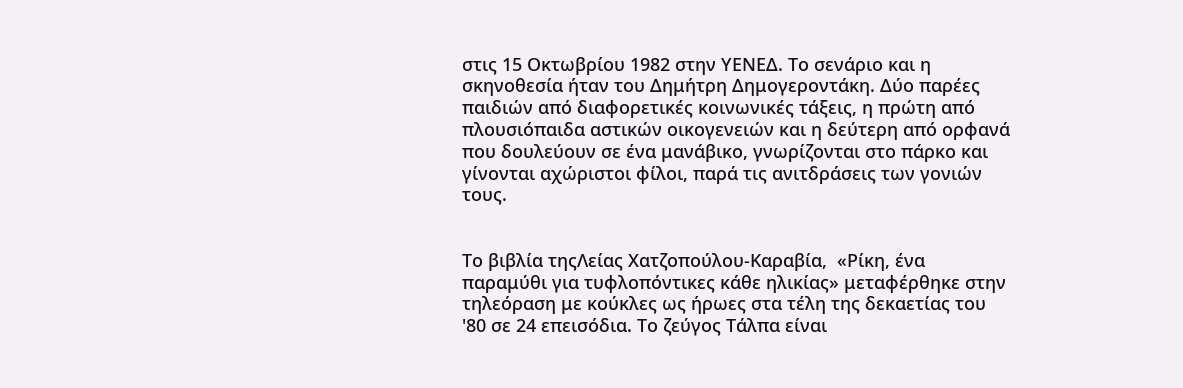στις 15 Οκτωβρίου 1982 στην ΥΕΝΕΔ. Το σενάριο και η σκηνοθεσία ήταν του Δημήτρη Δημογεροντάκη. Δύο παρέες παιδιών από διαφορετικές κοινωνικές τάξεις, η πρώτη από πλουσιόπαιδα αστικών οικογενειών και η δεύτερη από ορφανά που δουλεύουν σε ένα μανάβικο, γνωρίζονται στο πάρκο και γίνονται αχώριστοι φίλοι, παρά τις ανιτδράσεις των γονιών τους.


Το βιβλία τηςΛείας Χατζοπούλου-Καραβία,  «Ρίκη, ένα παραμύθι για τυφλοπόντικες κάθε ηλικίας» μεταφέρθηκε στην τηλεόραση με κούκλες ως ήρωες στα τέλη της δεκαετίας του '80 σε 24 επεισόδια. Το ζεύγος Τάλπα είναι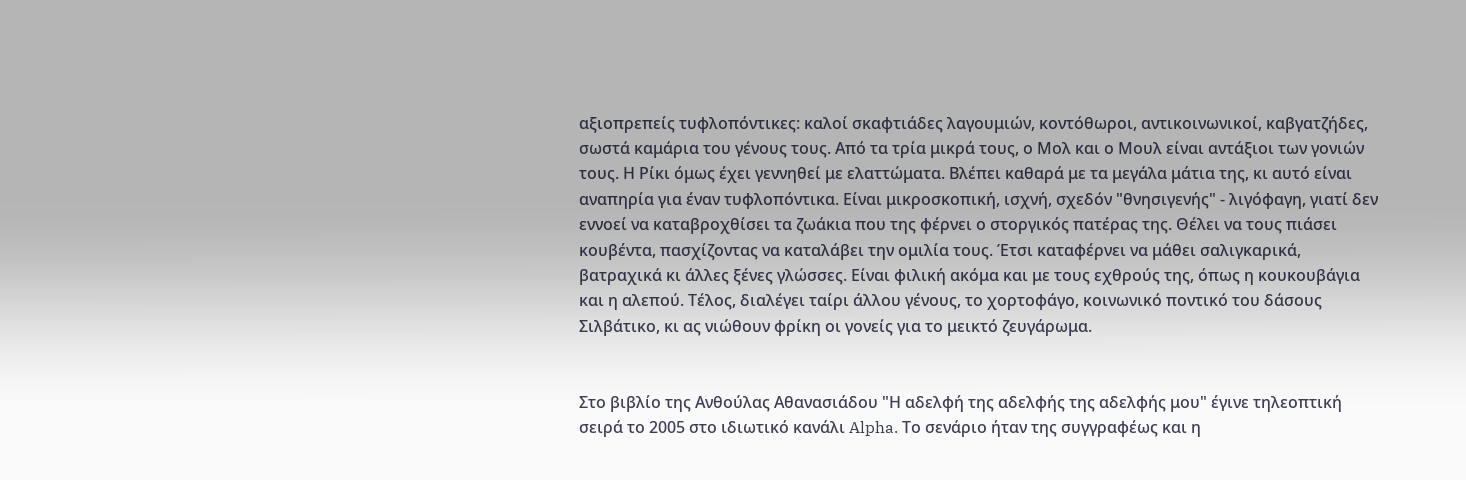αξιοπρεπείς τυφλοπόντικες: καλοί σκαφτιάδες λαγουμιών, κοντόθωροι, αντικοινωνικοί, καβγατζήδες, σωστά καμάρια του γένους τους. Από τα τρία μικρά τους, ο Μολ και ο Μουλ είναι αντάξιοι των γονιών τους. Η Ρίκι όμως έχει γεννηθεί με ελαττώματα. Βλέπει καθαρά με τα μεγάλα μάτια της, κι αυτό είναι αναπηρία για έναν τυφλοπόντικα. Είναι μικροσκοπική, ισχνή, σχεδόν "θνησιγενής" - λιγόφαγη, γιατί δεν εννοεί να καταβροχθίσει τα ζωάκια που της φέρνει ο στοργικός πατέρας της. Θέλει να τους πιάσει κουβέντα, πασχίζοντας να καταλάβει την ομιλία τους. Έτσι καταφέρνει να μάθει σαλιγκαρικά, βατραχικά κι άλλες ξένες γλώσσες. Είναι φιλική ακόμα και με τους εχθρούς της, όπως η κουκουβάγια και η αλεπού. Τέλος, διαλέγει ταίρι άλλου γένους, το χορτοφάγο, κοινωνικό ποντικό του δάσους Σιλβάτικο, κι ας νιώθουν φρίκη οι γονείς για το μεικτό ζευγάρωμα.


Στο βιβλίο της Ανθούλας Αθανασιάδου "Η αδελφή της αδελφής της αδελφής μου" έγινε τηλεοπτική σειρά το 2005 στο ιδιωτικό κανάλι Alpha. Το σενάριο ήταν της συγγραφέως και η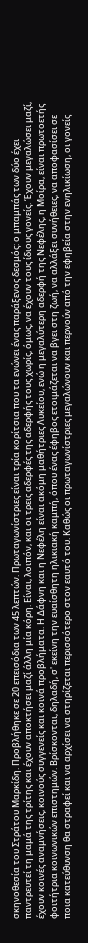σκηνοθεσία του Στράτου Μαρκίδη. Προβλήθηκε σε 20 επεισόδια των 45 λεπτών. Πρωταγωνίστριες είναι τρία κορίτσια που τα ενώνει ένας παράξενος δεσμός: ο μπαμπάς των δύο έχει παντρευτεί τη μαμά της τρίτης και έχουν αποκτήσει μαζί άλλη μία κόρη. Είναι, λοιπόν, και οι τρεις αδερφές της αδερφής τους χωρίς, όμως, να έχουν τους ίδιους γονείς. Έχουν μεγαλώσει μαζί, έχουν κοινές αναμνήσεις, κοινούς συγγενείς και κοινά προβλήματα. Η Δάφνη και η Νεφέλη είναι ακόμη μαθήτριες Λυκείου, ενώ η μεγαλύτερη αδερφή της Νεφέλης, η Μοίρα, είναι πρωτοετής φοιτήτρια κοινωνικών επιστημών. Βρίσκονται, δηλαδή, σ' εκείνη την ευαίσθητη ηλικιακή καμπή, όπου ένας έφηβος ετοιμάζεται να βγει στη ζωή, να αλλάξει συνήθειες, να αποφασίσει σε ποια κατεύθυνση θα στραφεί και να αρχίσει να στηρίζεται περισσότερο στον εαυτό του. Καθώς οι πρωταγωνίστριες μεγαλώνουν και περνούν από την εφηβεία στην ενηλικίωση, οι γονείς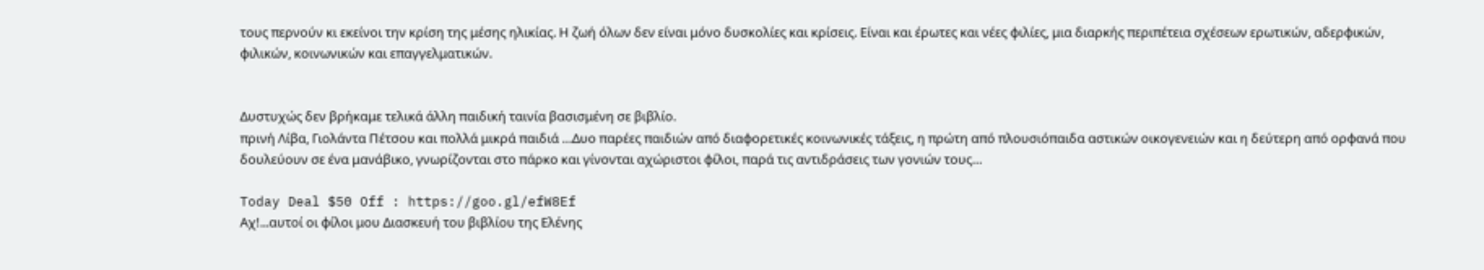τους περνούν κι εκείνοι την κρίση της μέσης ηλικίας. Η ζωή όλων δεν είναι μόνο δυσκολίες και κρίσεις. Είναι και έρωτες και νέες φιλίες, μια διαρκής περιπέτεια σχέσεων ερωτικών, αδερφικών, φιλικών, κοινωνικών και επαγγελματικών.


Δυστυχώς δεν βρήκαμε τελικά άλλη παιδική ταινία βασισμένη σε βιβλίο.
πρινή Λίβα, Γιολάντα Πέτσου και πολλά μικρά παιδιά …Δυο παρέες παιδιών από διαφορετικές κοινωνικές τάξεις, η πρώτη από πλουσιόπαιδα αστικών οικογενειών και η δεύτερη από ορφανά που δουλεύουν σε ένα μανάβικο, γνωρίζονται στο πάρκο και γίνονται αχώριστοι φίλοι, παρά τις αντιδράσεις των γονιών τους…

Today Deal $50 Off : https://goo.gl/efW8Ef
Αχ!...αυτοί οι φίλοι μου Διασκευή του βιβλίου της Ελένης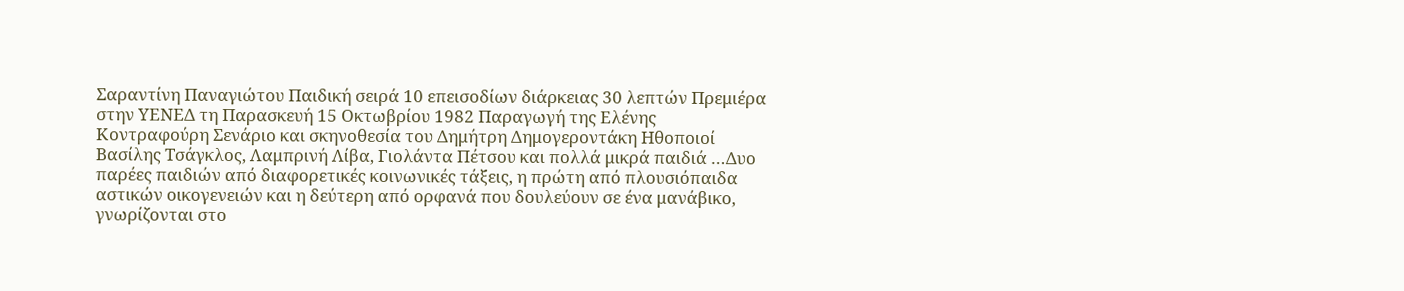Σαραντίνη Παναγιώτου Παιδική σειρά 10 επεισοδίων διάρκειας 30 λεπτών Πρεμιέρα στην ΥΕΝΕΔ τη Παρασκευή 15 Οκτωβρίου 1982 Παραγωγή της Ελένης Κοντραφούρη Σενάριο και σκηνοθεσία του Δημήτρη Δημογεροντάκη Ηθοποιοί Βασίλης Τσάγκλος, Λαμπρινή Λίβα, Γιολάντα Πέτσου και πολλά μικρά παιδιά …Δυο παρέες παιδιών από διαφορετικές κοινωνικές τάξεις, η πρώτη από πλουσιόπαιδα αστικών οικογενειών και η δεύτερη από ορφανά που δουλεύουν σε ένα μανάβικο, γνωρίζονται στο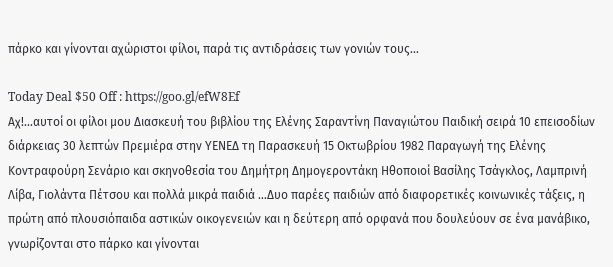πάρκο και γίνονται αχώριστοι φίλοι, παρά τις αντιδράσεις των γονιών τους…

Today Deal $50 Off : https://goo.gl/efW8Ef
Αχ!...αυτοί οι φίλοι μου Διασκευή του βιβλίου της Ελένης Σαραντίνη Παναγιώτου Παιδική σειρά 10 επεισοδίων διάρκειας 30 λεπτών Πρεμιέρα στην ΥΕΝΕΔ τη Παρασκευή 15 Οκτωβρίου 1982 Παραγωγή της Ελένης Κοντραφούρη Σενάριο και σκηνοθεσία του Δημήτρη Δημογεροντάκη Ηθοποιοί Βασίλης Τσάγκλος, Λαμπρινή Λίβα, Γιολάντα Πέτσου και πολλά μικρά παιδιά …Δυο παρέες παιδιών από διαφορετικές κοινωνικές τάξεις, η πρώτη από πλουσιόπαιδα αστικών οικογενειών και η δεύτερη από ορφανά που δουλεύουν σε ένα μανάβικο, γνωρίζονται στο πάρκο και γίνονται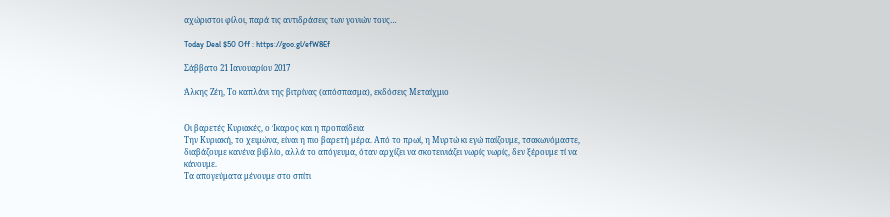αχώριστοι φίλοι, παρά τις αντιδράσεις των γονιών τους…

Today Deal $50 Off : https://goo.gl/efW8Ef

Σάββατο 21 Ιανουαρίου 2017

Άλκης Ζέη, Το καπλάνι της βιτρίνας (απόσπασμα), εκδόσεις Μεταίχμιο


Οι βαρετές Κυριακές, ο Ίκαρος και η προπαίδεια
Την Κυριακή, το χειμώνα, είναι η πιο βαρετή μέρα. Από το πρωί, η Μυρτώ κι εγώ παίζουμε, τσακωνόμαστε, διαβάζουμε κανένα βιβλίο, αλλά το απόγευμα, όταν αρχίζει να σκοτεινιάζει νωρίς νωρίς, δεν ξέρουμε τί να κάνουμε.
Τα απογεύματα μένουμε στο σπίτι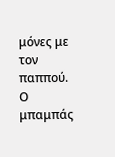μόνες με τον παππού. Ο μπαμπάς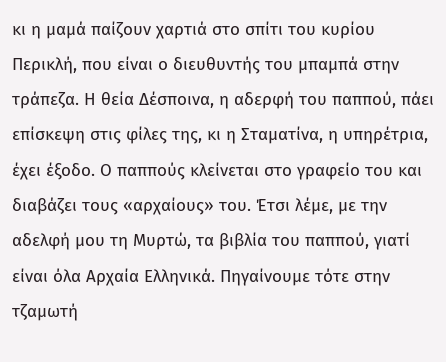κι η μαμά παίζουν χαρτιά στο σπίτι του κυρίου Περικλή, που είναι ο διευθυντής του μπαμπά στην τράπεζα. Η θεία Δέσποινα, η αδερφή του παππού, πάει επίσκεψη στις φίλες της, κι η Σταματίνα, η υπηρέτρια, έχει έξοδο. Ο παππούς κλείνεται στο γραφείο του και διαβάζει τους «αρχαίους» του. Έτσι λέμε, με την αδελφή μου τη Μυρτώ, τα βιβλία του παππού, γιατί είναι όλα Αρχαία Ελληνικά. Πηγαίνουμε τότε στην τζαμωτή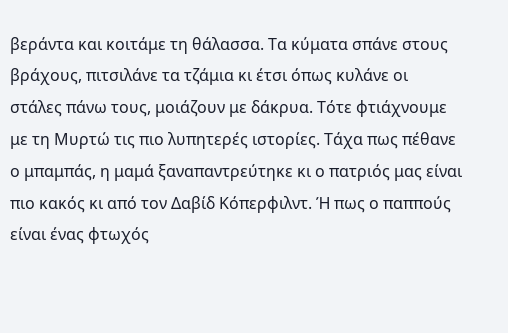βεράντα και κοιτάμε τη θάλασσα. Τα κύματα σπάνε στους βράχους, πιτσιλάνε τα τζάμια κι έτσι όπως κυλάνε οι στάλες πάνω τους, μοιάζουν με δάκρυα. Τότε φτιάχνουμε με τη Μυρτώ τις πιο λυπητερές ιστορίες. Τάχα πως πέθανε ο μπαμπάς, η μαμά ξαναπαντρεύτηκε κι ο πατριός μας είναι πιο κακός κι από τον Δαβίδ Κόπερφιλντ. Ή πως ο παππούς είναι ένας φτωχός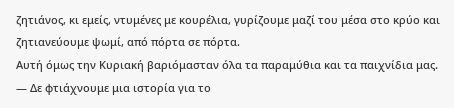ζητιάνος, κι εμείς, ντυμένες με κουρέλια, γυρίζουμε μαζί του μέσα στο κρύο και ζητιανεύουμε ψωμί, από πόρτα σε πόρτα.
Αυτή όμως την Κυριακή βαριόμασταν όλα τα παραμύθια και τα παιχνίδια μας.
— Δε φτιάχνουμε μια ιστορία για το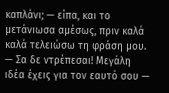καπλάνι; — είπα, και το μετάνιωσα αμέσως, πριν καλά καλά τελειώσω τη φράση μου.
— Σα δε ντρέπεσαι! Μεγάλη ιδέα έχεις για τον εαυτό σου —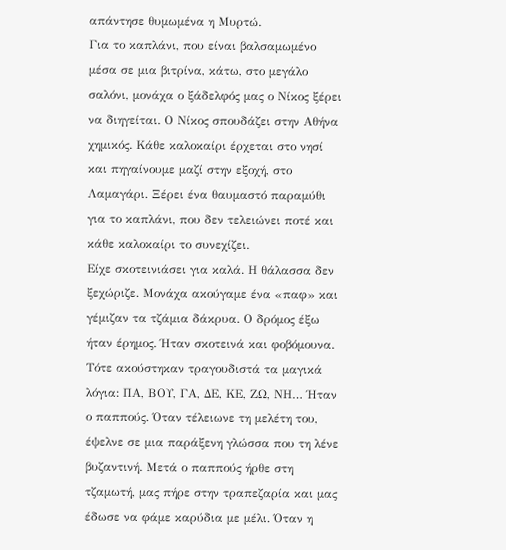απάντησε θυμωμένα η Μυρτώ.
Για το καπλάνι, που είναι βαλσαμωμένο μέσα σε μια βιτρίνα, κάτω, στο μεγάλο σαλόνι, μονάχα ο ξάδελφός μας ο Νίκος ξέρει να διηγείται. Ο Νίκος σπουδάζει στην Αθήνα χημικός. Κάθε καλοκαίρι έρχεται στο νησί και πηγαίνουμε μαζί στην εξοχή, στο Λαμαγάρι. Ξέρει ένα θαυμαστό παραμύθι για το καπλάνι, που δεν τελειώνει ποτέ και κάθε καλοκαίρι το συνεχίζει.
Είχε σκοτεινιάσει για καλά. Η θάλασσα δεν ξεχώριζε. Μονάχα ακούγαμε ένα «παφ» και γέμιζαν τα τζάμια δάκρυα. Ο δρόμος έξω ήταν έρημος. Ήταν σκοτεινά και φοβόμουνα. Τότε ακούστηκαν τραγουδιστά τα μαγικά λόγια: ΠΑ, ΒΟΥ, ΓΑ, ΔΕ, ΚΕ, ΖΩ, ΝΗ… Ήταν ο παππούς. Όταν τέλειωνε τη μελέτη του, έψελνε σε μια παράξενη γλώσσα που τη λένε βυζαντινή. Μετά ο παππούς ήρθε στη τζαμωτή, μας πήρε στην τραπεζαρία και μας έδωσε να φάμε καρύδια με μέλι. Όταν η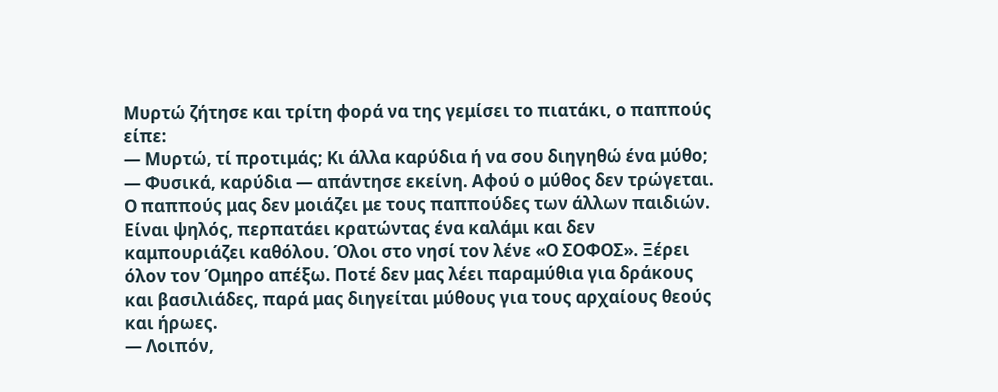Μυρτώ ζήτησε και τρίτη φορά να της γεμίσει το πιατάκι, ο παππούς είπε:
— Μυρτώ, τί προτιμάς; Κι άλλα καρύδια ή να σου διηγηθώ ένα μύθο;
— Φυσικά, καρύδια — απάντησε εκείνη. Αφού ο μύθος δεν τρώγεται.
Ο παππούς μας δεν μοιάζει με τους παππούδες των άλλων παιδιών. Είναι ψηλός, περπατάει κρατώντας ένα καλάμι και δεν καμπουριάζει καθόλου. Όλοι στο νησί τον λένε «Ο ΣΟΦΟΣ». Ξέρει όλον τον Όμηρο απέξω. Ποτέ δεν μας λέει παραμύθια για δράκους και βασιλιάδες, παρά μας διηγείται μύθους για τους αρχαίους θεούς και ήρωες.
— Λοιπόν,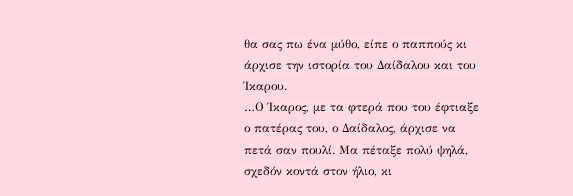θα σας πω ένα μύθο, είπε ο παππούς κι άρχισε την ιστορία του Δαίδαλου και του Ίκαρου.
…Ο Ίκαρος, με τα φτερά που του έφτιαξε ο πατέρας του, ο Δαίδαλος, άρχισε να πετά σαν πουλί. Μα πέταξε πολύ ψηλά, σχεδόν κοντά στον ήλιο, κι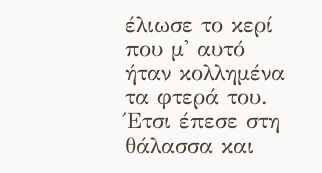έλιωσε το κερί που μ' αυτό ήταν κολλημένα τα φτερά του. Έτσι έπεσε στη θάλασσα και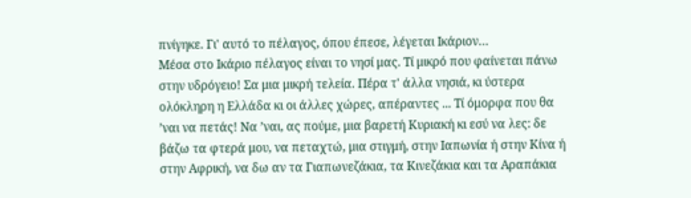πνίγηκε. Γι' αυτό το πέλαγος, όπου έπεσε, λέγεται Ικάριον…
Μέσα στο Ικάριο πέλαγος είναι το νησί μας. Τί μικρό που φαίνεται πάνω στην υδρόγειο! Σα μια μικρή τελεία. Πέρα τ' άλλα νησιά, κι ύστερα ολόκληρη η Ελλάδα κι οι άλλες χώρες, απέραντες ... Τί όμορφα που θα ’ναι να πετάς! Να ’ναι, ας πούμε, μια βαρετή Κυριακή κι εσύ να λες: δε βάζω τα φτερά μου, να πεταχτώ, μια στιγμή, στην Ιαπωνία ή στην Κίνα ή στην Αφρική, να δω αν τα Γιαπωνεζάκια, τα Κινεζάκια και τα Αραπάκια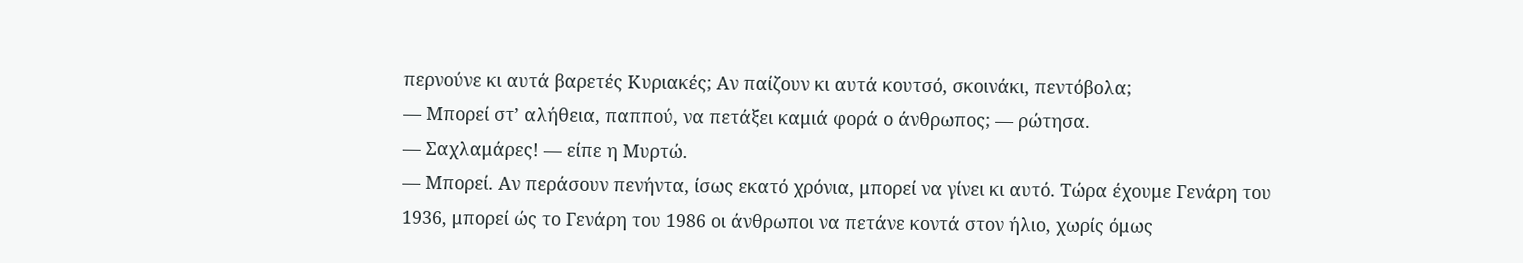περνούνε κι αυτά βαρετές Κυριακές; Αν παίζουν κι αυτά κουτσό, σκοινάκι, πεντόβολα;
— Μπορεί στ’ αλήθεια, παππού, να πετάξει καμιά φορά ο άνθρωπος; — ρώτησα.
— Σαχλαμάρες! — είπε η Μυρτώ.
— Μπορεί. Αν περάσουν πενήντα, ίσως εκατό χρόνια, μπορεί να γίνει κι αυτό. Τώρα έχουμε Γενάρη του 1936, μπορεί ώς το Γενάρη του 1986 οι άνθρωποι να πετάνε κοντά στον ήλιο, χωρίς όμως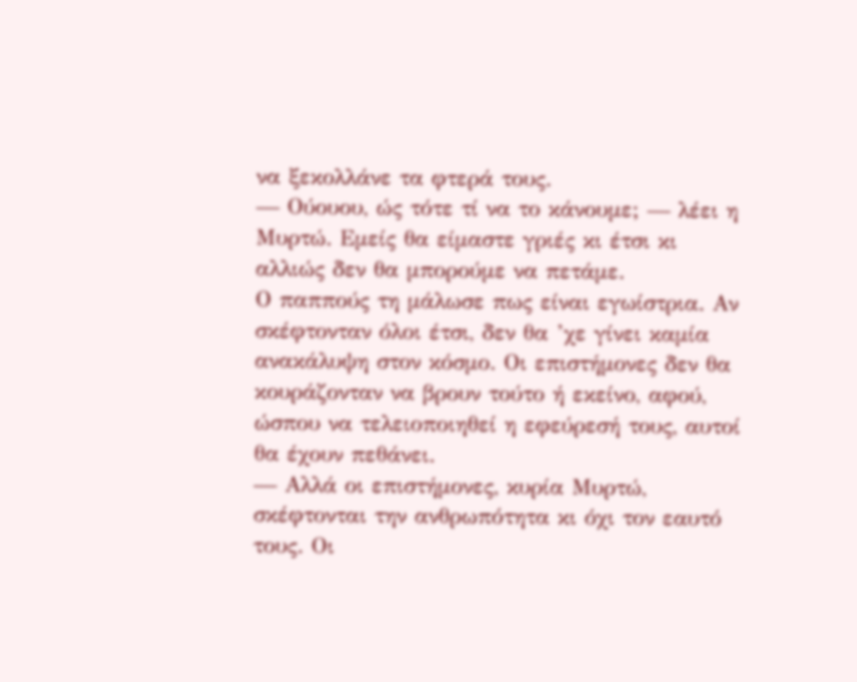να ξεκολλάνε τα φτερά τους.
— Ούουου, ώς τότε τί να το κάνουμε; — λέει η Μυρτώ. Εμείς θα είμαστε γριές κι έτσι κι αλλιώς δεν θα μπορούμε να πετάμε.
Ο παππούς τη μάλωσε πως είναι εγωίστρια. Αν σκέφτονταν όλοι έτσι, δεν θα ’χε γίνει καμία ανακάλυψη στον κόσμο. Οι επιστήμονες δεν θα κουράζονταν να βρουν τούτο ή εκείνο, αφού, ώσπου να τελειοποιηθεί η εφεύρεσή τους, αυτοί θα έχουν πεθάνει.
— Αλλά οι επιστήμονες, κυρία Μυρτώ, σκέφτονται την ανθρωπότητα κι όχι τον εαυτό τους. Οι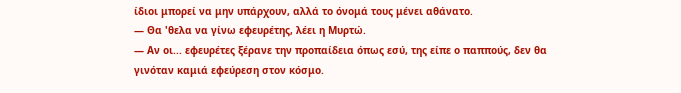ίδιοι μπορεί να μην υπάρχουν, αλλά το όνομά τους μένει αθάνατο.
— Θα 'θελα να γίνω εφευρέτης, λέει η Μυρτώ.
— Αν οι... εφευρέτες ξέρανε την προπαίδεια όπως εσύ, της είπε ο παππούς, δεν θα γινόταν καμιά εφεύρεση στον κόσμο.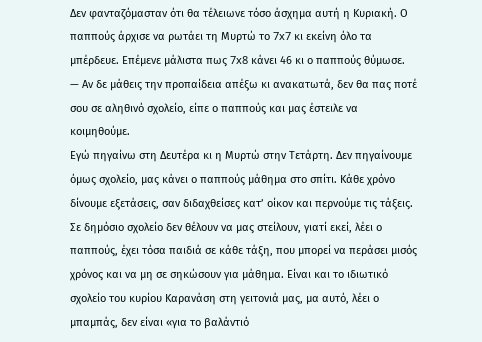Δεν φανταζόμασταν ότι θα τέλειωνε τόσο άσχημα αυτή η Κυριακή. Ο παππούς άρχισε να ρωτάει τη Μυρτώ το 7x7 κι εκείνη όλο τα μπέρδευε. Επέμενε μάλιστα πως 7x8 κάνει 46 κι ο παππούς θύμωσε.
— Αν δε μάθεις την προπαίδεια απέξω κι ανακατωτά, δεν θα πας ποτέ σου σε αληθινό σχολείο, είπε ο παππούς και μας έστειλε να κοιμηθούμε.
Εγώ πηγαίνω στη Δευτέρα κι η Μυρτώ στην Τετάρτη. Δεν πηγαίνουμε όμως σχολείο, μας κάνει ο παππούς μάθημα στο σπίτι. Κάθε χρόνο δίνουμε εξετάσεις, σαν διδαχθείσες κατ’ οίκον και περνούμε τις τάξεις. Σε δημόσιο σχολείο δεν θέλουν να μας στείλουν, γιατί εκεί, λέει ο παππούς, έχει τόσα παιδιά σε κάθε τάξη, που μπορεί να περάσει μισός χρόνος και να μη σε σηκώσουν για μάθημα. Είναι και το ιδιωτικό σχολείο του κυρίου Καρανάση στη γειτονιά μας, μα αυτό, λέει ο μπαμπάς, δεν είναι «για το βαλάντιό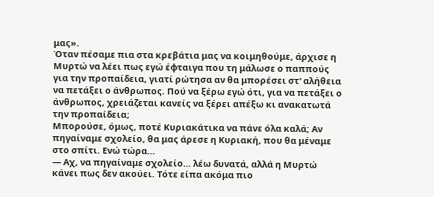μας».
Όταν πέσαμε πια στα κρεβάτια μας να κοιμηθούμε, άρχισε η Μυρτώ να λέει πως εγώ έφταιγα που τη μάλωσε ο παππούς για την προπαίδεια, γιατί ρώτησα αν θα μπορέσει στ' αλήθεια να πετάξει ο άνθρωπος. Πού να ξέρω εγώ ότι, για να πετάξει ο άνθρωπος, χρειάζεται κανείς να ξέρει απέξω κι ανακατωτά την προπαίδεια;
Μπορούσε, όμως, ποτέ Κυριακάτικα να πάνε όλα καλά; Αν πηγαίναμε σχολείο, θα μας άρεσε η Κυριακή, που θα μέναμε στο σπίτι. Ενώ τώρα…
— Αχ, να πηγαίναμε σχολείο… λέω δυνατά, αλλά η Μυρτώ κάνει πως δεν ακούει. Τότε είπα ακόμα πιο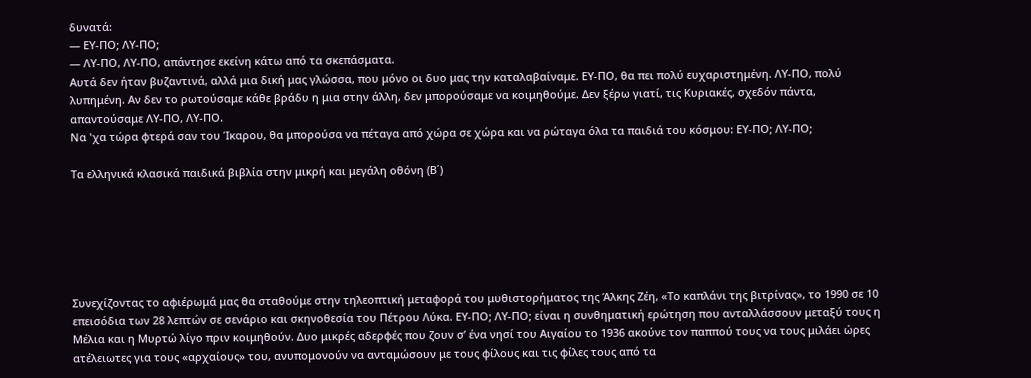δυνατά:
— ΕΥ-ΠΟ; ΛΥ-ΠΟ;
— ΛΥ-ΠΟ, ΛΥ-ΠΟ, απάντησε εκείνη κάτω από τα σκεπάσματα.
Αυτά δεν ήταν βυζαντινά, αλλά μια δική μας γλώσσα, που μόνο οι δυο μας την καταλαβαίναμε. ΕΥ-ΠΟ, θα πει πολύ ευχαριστημένη. ΛΥ-ΠΟ, πολύ λυπημένη. Αν δεν το ρωτούσαμε κάθε βράδυ η μια στην άλλη, δεν μπορούσαμε να κοιμηθούμε. Δεν ξέρω γιατί, τις Κυριακές, σχεδόν πάντα, απαντούσαμε ΛΥ-ΠΟ, ΛΥ-ΠΟ.
Να 'χα τώρα φτερά σαν του Ίκαρου, θα μπορούσα να πέταγα από χώρα σε χώρα και να ρώταγα όλα τα παιδιά του κόσμου: ΕΥ-ΠΟ; ΛΥ-ΠΟ;

Τα ελληνικά κλασικά παιδικά βιβλία στην μικρή και μεγάλη οθόνη (Β΄)






Συνεχίζοντας το αφιέρωμά μας θα σταθούμε στην τηλεοπτική μεταφορά του μυθιστορήματος της Άλκης Ζέη, «Το καπλάνι της βιτρίνας», το 1990 σε 10 επεισόδια των 28 λεπτών σε σενάριο και σκηνοθεσία του Πέτρου Λύκα. ΕΥ-ΠΟ; ΛΥ-ΠΟ; είναι η συνθηματική ερώτηση που ανταλλάσσουν μεταξύ τους η Μέλια και η Μυρτώ λίγο πριν κοιμηθούν. Δυο μικρές αδερφές που ζουν σ’ ένα νησί του Αιγαίου το 1936 ακούνε τον παππού τους να τους μιλάει ώρες ατέλειωτες για τους «αρχαίους» του, ανυπομονούν να ανταμώσουν με τους φίλους και τις φίλες τους από τα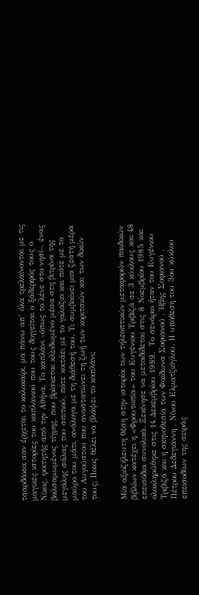τσαρδάκια σαν έρχεται το καλοκαίρι, μα πάνω απ’ όλα τρελαίνονται με τις μαγικές ιστορίες του καπλανιού που τους διηγείται ο ξάδερφός τους ο Νίκος, φοιτητής από την Αθήνα. Το καπλάνι –όπως το λένε στο νησί–, ένας βαλσαμωμένος τίγρης, που βρίσκεται κλειδωμένο μέσα στη βιτρίνα της μεγάλης σάλας του σπιτιού, πότε κοιτάει με το γαλάζιο και πότε με το μαύρο του μάτι, ανάλογα με τη διάθεσή του. Τι συμβαίνει μια ζεστή μέρα του Αυγούστου που αναστατώνει τη ζωή των κοριτσιών και των δικών τους; Ποιος θέλει να βλάψει το καπλάνι;


Μία αξιοζήλευτη θέση στην ιστορία των τηλεοπτικών μεταφορών παιδικών βιβλίων κατέχει η «Φρουτοπία» του Ευγένιου Τριβιζά σε 3 κύκλους και 48 επεισόδια συνολικά. Ξεκίνησε να μεταδίδεται στις 8 Νοεμβρίου 1985 και ολοκληρώθηκε στις 14 Δεκεμβρίου 1989.  Το σενάριο ήταν του Ευγένιου Τριβιζά και η σκηνοθεσία των Φαίδωνα Σοφιανού , Ήβης Σοφιανού , Πέτρου Δεδεγιάννη , Νίνου Ελματζιόγλου. Η υπόθεση του 3ου κύκλου επεισοδίων της σειράς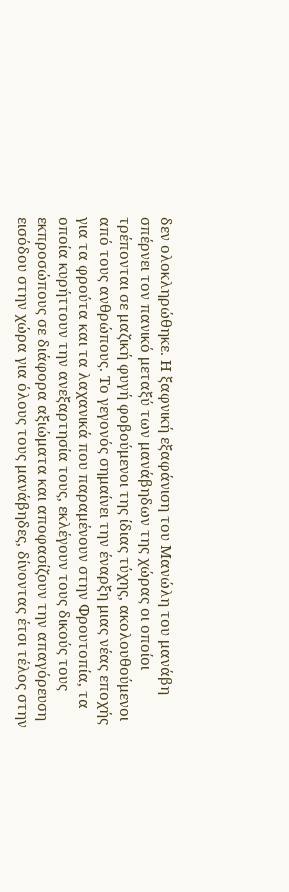δεν ολοκληρώθηκε. Η ξαφνική εξαφάνιση του Μανώλη του μανάβη σπέρνει τον πανικό μεταξύ των μανάβηδων της χώρας οι οποίοι τρέπονται σε μαζική φυγή φοβούμενοι της ίδιας τύχης, ακολουθούμενοι από τους ανθρώπους. Το γεγονός σημαίνει την έναρξη μιας νέας εποχής για τα φρούτα και τα λαχανικά που παραμένουν στην Φρουτοπία, τα οποία κυρήττουν την ανεξαρτησία τους, εκλέγουν τους δικούς τους εκπροσώπους σε διάφορα αξιώματα και αποφασίζουν την απαγόρευση εισόδου στην χώρα για όλους τους μανάβηδες, δίνοντας έτσι τέλος στην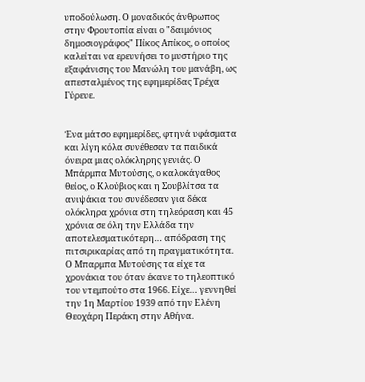υποδούλωση. Ο μοναδικός άνθρωπος στην Φρουτοπία είναι ο "δαιμόνιος δημοσιογράφος" Πίκος Απίκος, ο οποίος καλείται να ερευνήσει το μυστήριο της εξαφάνισης του Μανώλη του μανάβη, ως απεσταλμένος της εφημερίδας Τρέχα Γύρευε.


Ένα μάτσο εφημερίδες, φτηνά υφάσματα και λίγη κόλα συνέθεσαν τα παιδικά όνειρα μιας ολόκληρης γενιάς. Ο Μπάρμπα Μυτούσης, ο καλοκάγαθος θείος, ο Κλούβιος και η Σουβλίτσα τα ανιψάκια του συνέδεσαν για δέκα ολόκληρα χρόνια στη τηλεόραση και 45 χρόνια σε όλη την Ελλάδα την αποτελεσματικότερη… απόδραση της πιτσιρικαρίας από τη πραγματικότητα. Ο Μπαρμπα Μυτούσης τα είχε τα χρονάκια του όταν έκανε το τηλεοπτικό του ντεμπούτο στα 1966. Είχε… γεννηθεί την 1η Μαρτίου 1939 από την Ελένη Θεοχάρη Περάκη στην Αθήνα.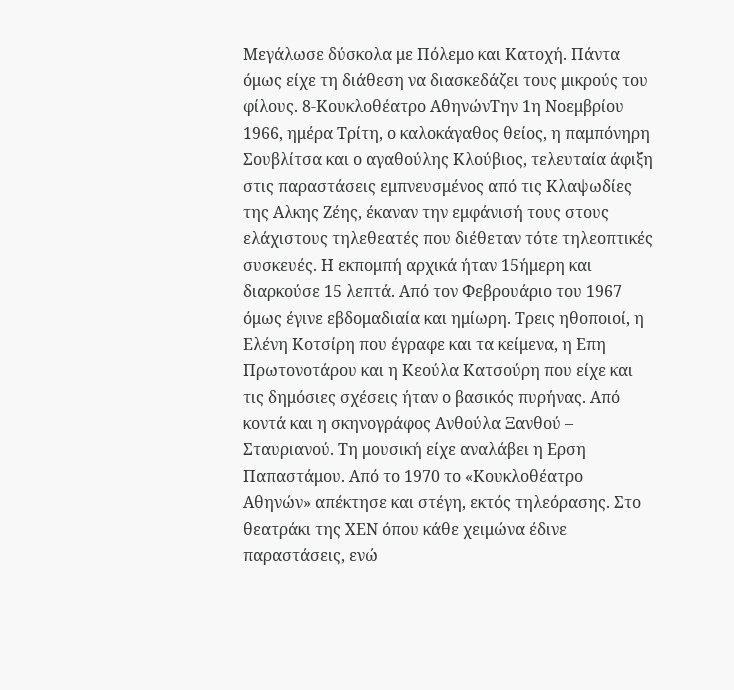Μεγάλωσε δύσκολα με Πόλεμο και Κατοχή. Πάντα όμως είχε τη διάθεση να διασκεδάζει τους μικρούς του φίλους. 8-Κουκλοθέατρο ΑθηνώνΤην 1η Νοεμβρίου 1966, ημέρα Τρίτη, ο καλοκάγαθος θείος, η παμπόνηρη Σουβλίτσα και ο αγαθούλης Κλούβιος, τελευταία άφιξη στις παραστάσεις εμπνευσμένος από τις Κλαψωδίες της Αλκης Ζέης, έκαναν την εμφάνισή τους στους ελάχιστους τηλεθεατές που διέθεταν τότε τηλεοπτικές συσκευές. Η εκπομπή αρχικά ήταν 15ήμερη και διαρκούσε 15 λεπτά. Από τον Φεβρουάριο του 1967 όμως έγινε εβδομαδιαία και ημίωρη. Τρεις ηθοποιοί, η Ελένη Κοτσίρη που έγραφε και τα κείμενα, η Επη Πρωτονοτάρου και η Κεούλα Κατσούρη που είχε και τις δημόσιες σχέσεις ήταν ο βασικός πυρήνας. Από κοντά και η σκηνογράφος Ανθούλα Ξανθού – Σταυριανού. Τη μουσική είχε αναλάβει η Ερση Παπαστάμου. Από το 1970 το «Κουκλοθέατρο Αθηνών» απέκτησε και στέγη, εκτός τηλεόρασης. Στο θεατράκι της ΧΕΝ όπου κάθε χειμώνα έδινε παραστάσεις, ενώ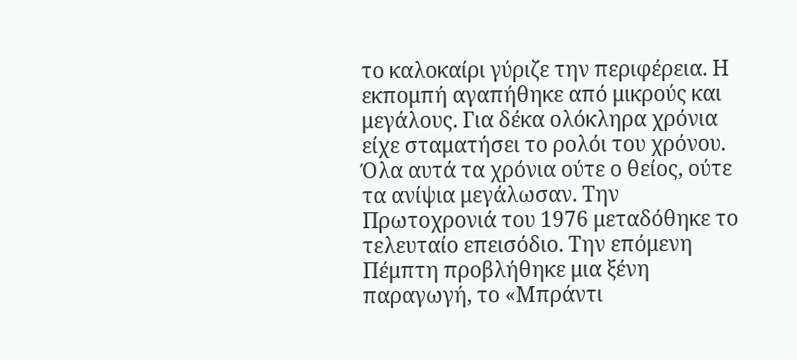το καλοκαίρι γύριζε την περιφέρεια. Η εκπομπή αγαπήθηκε από μικρούς και μεγάλους. Για δέκα ολόκληρα χρόνια είχε σταματήσει το ρολόι του χρόνου. Όλα αυτά τα χρόνια ούτε ο θείος, ούτε τα ανίψια μεγάλωσαν. Την Πρωτοχρονιά του 1976 μεταδόθηκε το τελευταίο επεισόδιο. Την επόμενη Πέμπτη προβλήθηκε μια ξένη παραγωγή, το «Μπράντι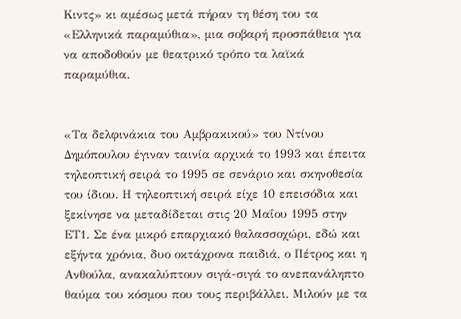Κιντς» κι αμέσως μετά πήραν τη θέση του τα «Ελληνικά παραμύθια», μια σοβαρή προσπάθεια για να αποδοθούν με θεατρικό τρόπο τα λαϊκά παραμύθια.


«Τα δελφινάκια του Αμβρακικού» του Ντίνου Δημόπουλου έγιναν ταινία αρχικά το 1993 και έπειτα τηλεοπτική σειρά το 1995 σε σενάριο και σκηνοθεσία του ίδιου. Η τηλεοπτική σειρά είχε 10 επεισόδια και ξεκίνησε να μεταδίδεται στις 20 Μαΐου 1995 στην ΕΤ1. Σε ένα μικρό επαρχιακό θαλασσοχώρι, εδώ και εξήντα χρόνια, δυο οκτάχρονα παιδιά, ο Πέτρος και η Ανθούλα, ανακαλύπτουν σιγά-σιγά το ανεπανάληπτο θαύμα του κόσμου που τους περιβάλλει. Μιλούν με τα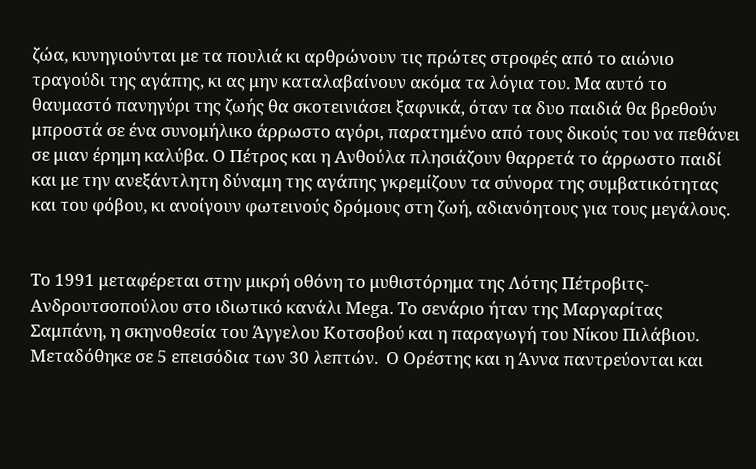ζώα, κυνηγιούνται με τα πουλιά κι αρθρώνουν τις πρώτες στροφές από το αιώνιο τραγούδι της αγάπης, κι ας μην καταλαβαίνουν ακόμα τα λόγια του. Μα αυτό το θαυμαστό πανηγύρι της ζωής θα σκοτεινιάσει ξαφνικά, όταν τα δυο παιδιά θα βρεθούν μπροστά σε ένα συνομήλικο άρρωστο αγόρι, παρατημένο από τους δικούς του να πεθάνει σε μιαν έρημη καλύβα. Ο Πέτρος και η Ανθούλα πλησιάζουν θαρρετά το άρρωστο παιδί και με την ανεξάντλητη δύναμη της αγάπης γκρεμίζουν τα σύνορα της συμβατικότητας και του φόβου, κι ανοίγουν φωτεινούς δρόμους στη ζωή, αδιανόητους για τους μεγάλους.


Το 1991 μεταφέρεται στην μικρή οθόνη το μυθιστόρημα της Λότης Πέτροβιτς-Ανδρουτσοπούλου στο ιδιωτικό κανάλι Mega. Το σενάριο ήταν της Μαργαρίτας Σαμπάνη, η σκηνοθεσία του Άγγελου Κοτσοβού και η παραγωγή του Νίκου Πιλάβιου. Μεταδόθηκε σε 5 επεισόδια των 30 λεπτών.  Ο Ορέστης και η Άννα παντρεύονται και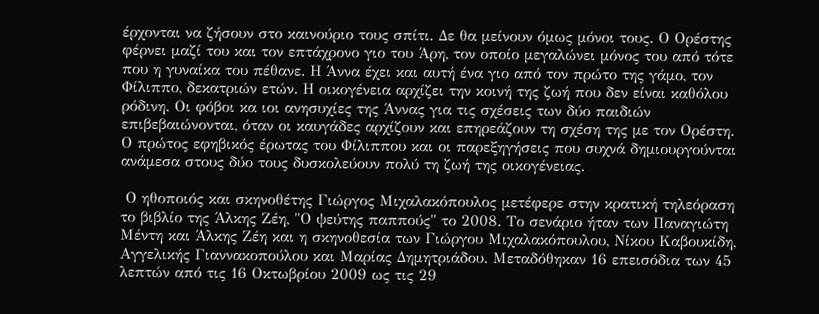έρχονται να ζήσουν στο καινούριο τους σπίτι. Δε θα μείνουν όμως μόνοι τους. Ο Ορέστης φέρνει μαζί του και τον επτάχρονο γιο του Άρη, τον οποίο μεγαλώνει μόνος του από τότε που η γυναίκα του πέθανε. Η Άννα έχει και αυτή ένα γιο από τον πρώτο της γάμο, τον Φίλιππο, δεκατριών ετών. Η οικογένεια αρχίζει την κοινή της ζωή που δεν είναι καθόλου ρόδινη. Οι φόβοι κα ιοι ανησυχίες της Άννας για τις σχέσεις των δύο παιδιών επιβεβαιώνονται, όταν οι καυγάδες αρχίζουν και επηρεάζουν τη σχέση της με τον Ορέστη. Ο πρώτος εφηβικός έρωτας του Φίλιππου και οι παρεξηγήσεις που συχνά δημιουργούνται ανάμεσα στους δύο τους δυσκολεύουν πολύ τη ζωή της οικογένειας.

 Ο ηθοποιός και σκηνοθέτης Γιώργος Μιχαλακόπουλος μετέφερε στην κρατική τηλεόραση το βιβλίο της Άλκης Ζέη, "Ο ψεύτης παππούς" το 2008. Το σενάριο ήταν των Παναγιώτη Μέντη και Άλκης Ζέη και η σκηνοθεσία των Γιώργου Μιχαλακόπουλου, Νίκου Καβουκίδη, Αγγελικής Γιαννακοπούλου και Μαρίας Δημητριάδου. Μεταδόθηκαν 16 επεισόδια των 45 λεπτών από τις 16 Οκτωβρίου 2009 ως τις 29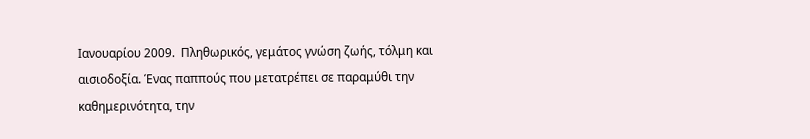Ιανουαρίου 2009.  Πληθωρικός, γεμάτος γνώση ζωής, τόλμη και αισιοδοξία. Ένας παππούς που μετατρέπει σε παραμύθι την καθημερινότητα, την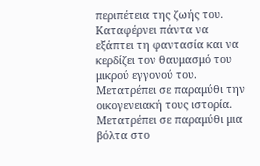περιπέτεια της ζωής του. Καταφέρνει πάντα να εξάπτει τη φαντασία και να κερδίζει τον θαυμασμό του μικρού εγγονού του. Μετατρέπει σε παραμύθι την οικογενειακή τους ιστορία. Μετατρέπει σε παραμύθι μια βόλτα στο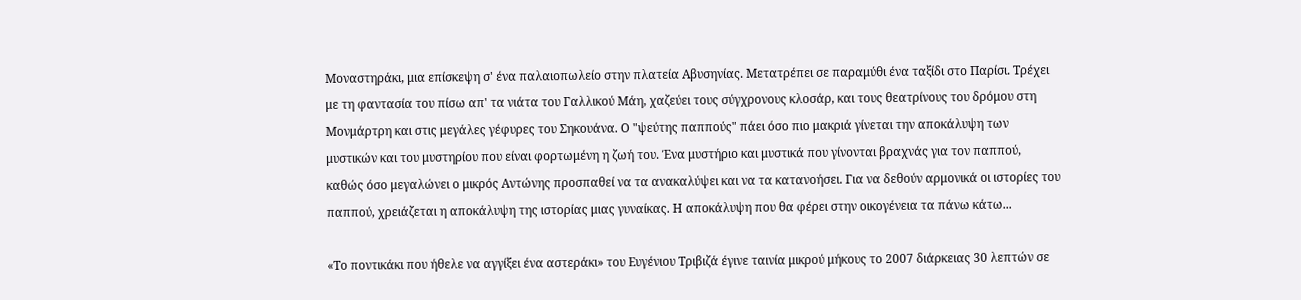Μοναστηράκι, μια επίσκεψη σ' ένα παλαιοπωλείο στην πλατεία Αβυσηνίας. Μετατρέπει σε παραμύθι ένα ταξίδι στο Παρίσι. Τρέχει με τη φαντασία του πίσω απ' τα νιάτα του Γαλλικού Μάη, χαζεύει τους σύγχρονους κλοσάρ, και τους θεατρίνους του δρόμου στη Μονμάρτρη και στις μεγάλες γέφυρες του Σηκουάνα. Ο "ψεύτης παππούς" πάει όσο πιο μακριά γίνεται την αποκάλυψη των μυστικών και του μυστηρίου που είναι φορτωμένη η ζωή του. Ένα μυστήριο και μυστικά που γίνονται βραχνάς για τον παππού, καθώς όσο μεγαλώνει ο μικρός Αντώνης προσπαθεί να τα ανακαλύψει και να τα κατανοήσει. Για να δεθούν αρμονικά οι ιστορίες του παππού, χρειάζεται η αποκάλυψη της ιστορίας μιας γυναίκας. Η αποκάλυψη που θα φέρει στην οικογένεια τα πάνω κάτω...

«Το ποντικάκι που ήθελε να αγγίξει ένα αστεράκι» του Ευγένιου Τριβιζά έγινε ταινία μικρού μήκους το 2007 διάρκειας 30 λεπτών σε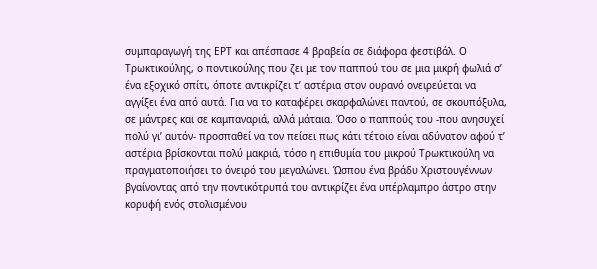συμπαραγωγή της ΕΡΤ και απέσπασε 4 βραβεία σε διάφορα φεστιβάλ. Ο Τρωκτικούλης, ο ποντικούλης που ζει με τον παππού του σε μια μικρή φωλιά σ’ ένα εξοχικό σπίτι, όποτε αντικρίζει τ’ αστέρια στον ουρανό ονειρεύεται να αγγίξει ένα από αυτά. Για να το καταφέρει σκαρφαλώνει παντού, σε σκουπόξυλα, σε μάντρες και σε καμπαναριά, αλλά μάταια. Όσο ο παππούς του -που ανησυχεί πολύ γι’ αυτόν- προσπαθεί να τον πείσει πως κάτι τέτοιο είναι αδύνατον αφού τ’ αστέρια βρίσκονται πολύ μακριά, τόσο η επιθυμία του μικρού Τρωκτικούλη να πραγματοποιήσει το όνειρό του μεγαλώνει. Ώσπου ένα βράδυ Χριστουγέννων βγαίνοντας από την ποντικότρυπά του αντικρίζει ένα υπέρλαμπρο άστρο στην κορυφή ενός στολισμένου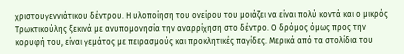χριστουγεννιάτικου δέντρου. Η υλοποίηση του ονείρου του μοιάζει να είναι πολύ κοντά και ο μικρός Τρωκτικούλης ξεκινά με ανυπομονησία την αναρρίχηση στο δέντρο. Ο δρόμος όμως προς την κορυφή του, είναι γεμάτος με πειρασμούς και προκλητικές παγίδες. Μερικά από τα στολίδια του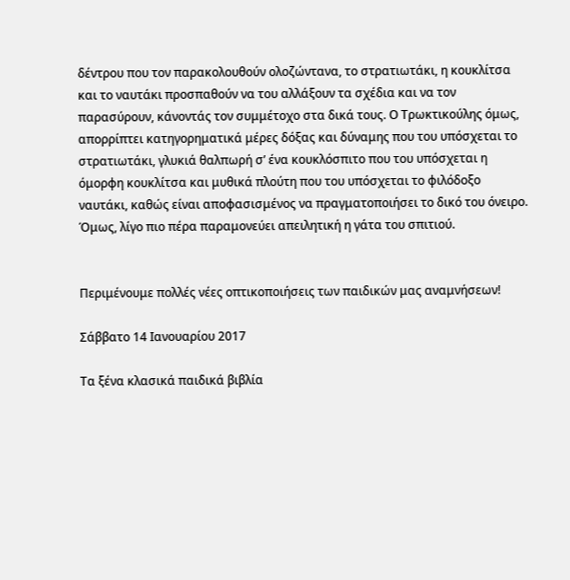δέντρου που τον παρακολουθούν ολοζώντανα, το στρατιωτάκι, η κουκλίτσα και το ναυτάκι προσπαθούν να του αλλάξουν τα σχέδια και να τον παρασύρουν, κάνοντάς τον συμμέτοχο στα δικά τους. Ο Τρωκτικούλης όμως, απορρίπτει κατηγορηματικά μέρες δόξας και δύναμης που του υπόσχεται το στρατιωτάκι, γλυκιά θαλπωρή σ’ ένα κουκλόσπιτο που του υπόσχεται η όμορφη κουκλίτσα και μυθικά πλούτη που του υπόσχεται το φιλόδοξο ναυτάκι, καθώς είναι αποφασισμένος να πραγματοποιήσει το δικό του όνειρο. Όμως, λίγο πιο πέρα παραμονεύει απειλητική η γάτα του σπιτιού.


Περιμένουμε πολλές νέες οπτικοποιήσεις των παιδικών μας αναμνήσεων!

Σάββατο 14 Ιανουαρίου 2017

Τα ξένα κλασικά παιδικά βιβλία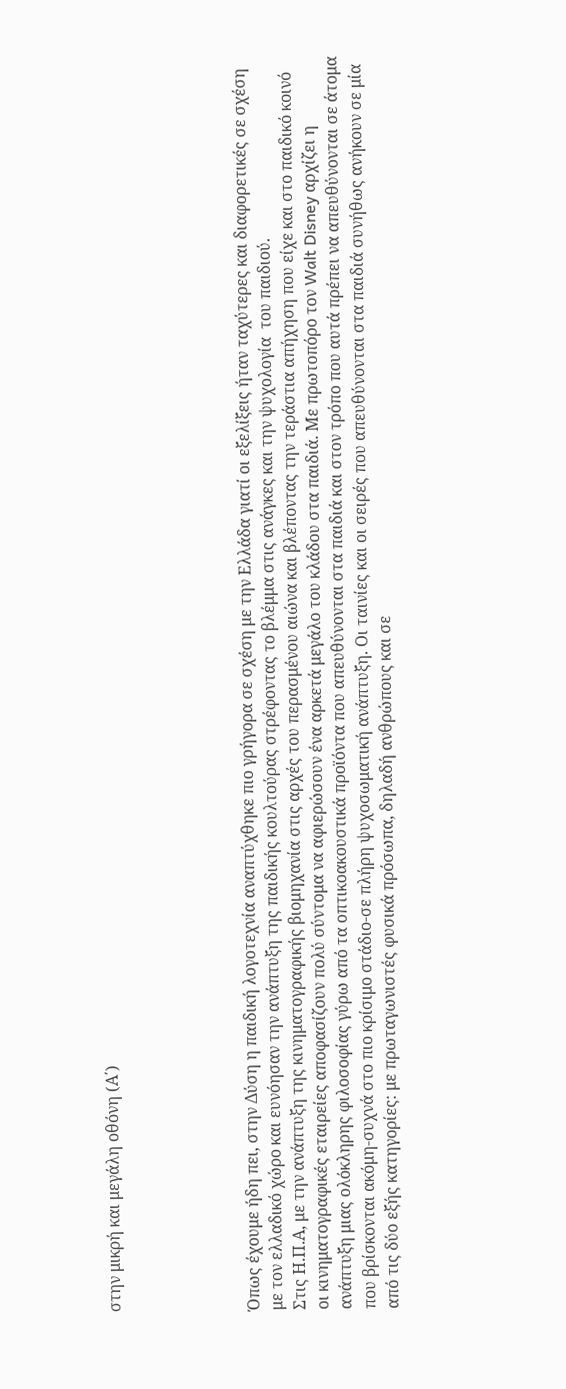στην μικρή και μεγάλη οθόνη (Α΄)





Όπως έχουμε ήδη πει, στην Δύση η παιδική λογοτεχνία αναπτύχθηκε πιο γρήγορα σε σχέση με την Ελλάδα γιατί οι εξελίξεις ήταν ταχύτερες και διαφορετικές σε σχέση με τον ελλαδικό χώρο και ευνόησαν την ανάπτυξη της παιδικής κουλτούρας στρέφοντας το βλέμμα στις ανάγκες και την ψυχολογία  του παιδιού.
Στις Η.Π.Α, με την ανάπτυξη της κινηματογραφικής βιομηχανία στις αρχές του περασμένου αιώνα και βλέποντας την τεράστια απήχηση που είχε και στο παιδικό κοινό οι κινηματογραφικές εταιρείες αποφασίζουν πολύ σύντομα να αφιερώσουν ένα αρκετά μεγάλο του κλάδου στα παιδιά. Με πρωτοπόρο τον Walt Disney αρχίζει η ανάπτυξη μιας ολόκληρης φιλοσοφίας γύρω από τα οπτικοακουστικά προϊόντα που απευθύνονται στα παιδιά και στον τρόπο που αυτά πρέπει να απευθύνονται σε άτομα που βρίσκονται ακόμη-συχνά στο πιο κρίσιμο στάδιο-σε πλήρη ψυχοσωματική ανάπτυξη. Οι ταινίες και οι σειρές που απευθύνονται στα παιδιά συνήθως ανήκουν σε μία από τις δύο εξής κατηγορίες: με πρωταγωνιστές φυσικά πρόσωπα, δηλαδή ανθρώπους και σε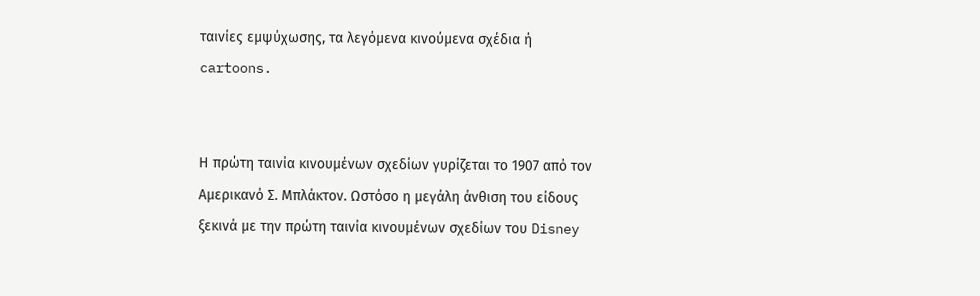ταινίες εμψύχωσης, τα λεγόμενα κινούμενα σχέδια ή cartoons.


Η πρώτη ταινία κινουμένων σχεδίων γυρίζεται το 1907 από τον Αμερικανό Σ. Μπλάκτον. Ωστόσο η μεγάλη άνθιση του είδους ξεκινά με την πρώτη ταινία κινουμένων σχεδίων του Disney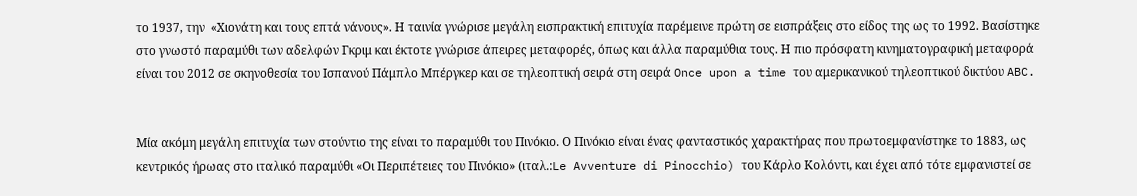το 1937, την  «Χιονάτη και τους επτά νάνους». Η ταινία γνώρισε μεγάλη εισπρακτική επιτυχία παρέμεινε πρώτη σε εισπράξεις στο είδος της ως το 1992. Βασίστηκε στο γνωστό παραμύθι των αδελφών Γκριμ και έκτοτε γνώρισε άπειρες μεταφορές, όπως και άλλα παραμύθια τους. Η πιο πρόσφατη κινηματογραφική μεταφορά είναι του 2012 σε σκηνοθεσία του Ισπανού Πάμπλο Μπέργκερ και σε τηλεοπτική σειρά στη σειρά Once upon a time του αμερικανικού τηλεοπτικού δικτύου ABC.


Μία ακόμη μεγάλη επιτυχία των στούντιο της είναι το παραμύθι του Πινόκιο. Ο Πινόκιο είναι ένας φανταστικός χαρακτήρας που πρωτοεμφανίστηκε το 1883, ως κεντρικός ήρωας στο ιταλικό παραμύθι «Οι Περιπέτειες του Πινόκιο» (ιταλ.:Le Avventure di Pinocchio) του Κάρλο Κολόντι, και έχει από τότε εμφανιστεί σε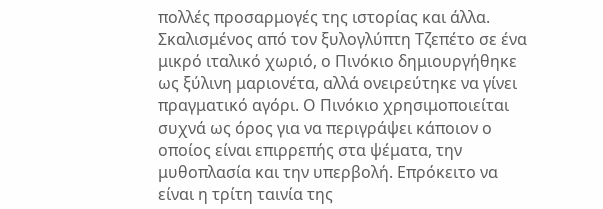πολλές προσαρμογές της ιστορίας και άλλα. Σκαλισμένος από τον ξυλογλύπτη Τζεπέτο σε ένα μικρό ιταλικό χωριό, ο Πινόκιο δημιουργήθηκε ως ξύλινη μαριονέτα, αλλά ονειρεύτηκε να γίνει πραγματικό αγόρι. Ο Πινόκιο χρησιμοποιείται συχνά ως όρος για να περιγράψει κάποιον ο οποίος είναι επιρρεπής στα ψέματα, την μυθοπλασία και την υπερβολή. Επρόκειτο να είναι η τρίτη ταινία της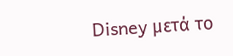Disney μετά το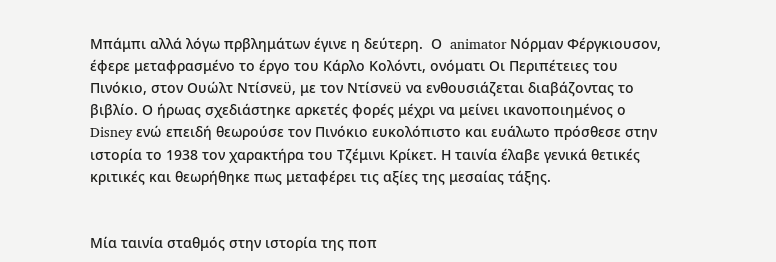Μπάμπι αλλά λόγω πρβλημάτων έγινε η δεύτερη.  Ο  animator Νόρμαν Φέργκιουσον, έφερε μεταφρασμένο το έργο του Κάρλο Κολόντι, ονόματι Οι Περιπέτειες του Πινόκιο, στον Ουώλτ Ντίσνεϋ, με τον Ντίσνεϋ να ενθουσιάζεται διαβάζοντας το βιβλίο. Ο ήρωας σχεδιάστηκε αρκετές φορές μέχρι να μείνει ικανοποιημένος ο Disney ενώ επειδή θεωρούσε τον Πινόκιο ευκολόπιστο και ευάλωτο πρόσθεσε στην ιστορία το 1938 τον χαρακτήρα του Τζέμινι Κρίκετ. Η ταινία έλαβε γενικά θετικές κριτικές και θεωρήθηκε πως μεταφέρει τις αξίες της μεσαίας τάξης.


Μία ταινία σταθμός στην ιστορία της ποπ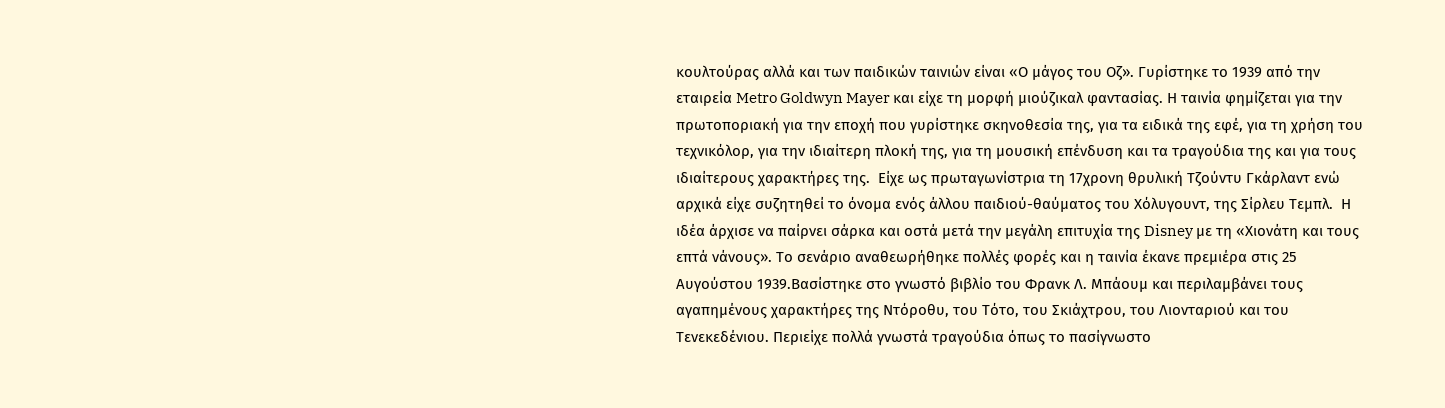κουλτούρας αλλά και των παιδικών ταινιών είναι «Ο μάγος του Οζ». Γυρίστηκε το 1939 από την εταιρεία Metro Goldwyn Mayer και είχε τη μορφή μιούζικαλ φαντασίας. Η ταινία φημίζεται για την πρωτοποριακή για την εποχή που γυρίστηκε σκηνοθεσία της, για τα ειδικά της εφέ, για τη χρήση του τεχνικόλορ, για την ιδιαίτερη πλοκή της, για τη μουσική επένδυση και τα τραγούδια της και για τους ιδιαίτερους χαρακτήρες της.  Είχε ως πρωταγωνίστρια τη 17χρονη θρυλική Τζούντυ Γκάρλαντ ενώ αρχικά είχε συζητηθεί το όνομα ενός άλλου παιδιού-θαύματος του Χόλυγουντ, της Σίρλευ Τεμπλ.  Η ιδέα άρχισε να παίρνει σάρκα και οστά μετά την μεγάλη επιτυχία της Disney με τη «Χιονάτη και τους επτά νάνους». Το σενάριο αναθεωρήθηκε πολλές φορές και η ταινία έκανε πρεμιέρα στις 25 Αυγούστου 1939.Βασίστηκε στο γνωστό βιβλίο του Φρανκ Λ. Μπάουμ και περιλαμβάνει τους αγαπημένους χαρακτήρες της Ντόροθυ, του Τότο, του Σκιάχτρου, του Λιονταριού και του Τενεκεδένιου. Περιείχε πολλά γνωστά τραγούδια όπως το πασίγνωστο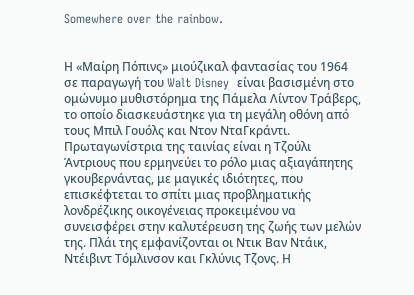Somewhere over the rainbow.


Η «Μαίρη Πόπινς» μιούζικαλ φαντασίας του 1964 σε παραγωγή του Walt Disney  είναι βασισμένη στο ομώνυμο μυθιστόρημα της Πάμελα Λίντον Τράβερς, το οποίο διασκευάστηκε για τη μεγάλη οθόνη από τους Μπιλ Γουόλς και Ντον ΝταΓκράντι. Πρωταγωνίστρια της ταινίας είναι η Τζούλι Άντριους που ερμηνεύει το ρόλο μιας αξιαγάπητης γκουβερνάντας, με μαγικές ιδιότητες, που επισκέφτεται το σπίτι μιας προβληματικής λονδρέζικης οικογένειας προκειμένου να συνεισφέρει στην καλυτέρευση της ζωής των μελών της. Πλάι της εμφανίζονται οι Ντικ Βαν Ντάικ, Ντέιβιντ Τόμλινσον και Γκλύνις Τζονς. Η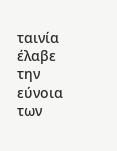ταινία έλαβε την εύνοια των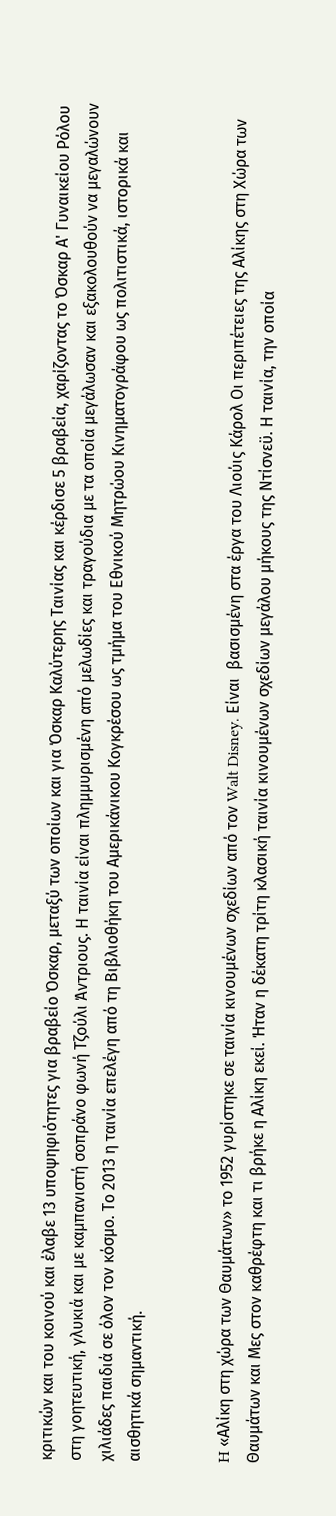κριτικών και του κοινού και έλαβε 13 υποψηφιότητες για βραβείο Όσκαρ, μεταξύ των οποίων και για Όσκαρ Καλύτερης Ταινίας και κέρδισε 5 βραβεία, χαρίζοντας το Όσκαρ Α' Γυναικείου Ρόλου στη γοητευτική, γλυκιά και με καμπανιστή σοπράνο φωνή Τζούλι Άντριους. Η ταινία είναι πλημμυρισμένη από μελωδίες και τραγούδια με τα οποία μεγάλωσαν και εξακολουθούν να μεγαλώνουν χιλιάδες παιδιά σε όλον τον κόσμο. Το 2013 η ταινία επελέγη από τη Βιβλιοθήκη του Αμερικάνικου Κογκρέσου ως τμήμα του Εθνικού Μητρώου Κινηματογράφου ως πολιτιστικά, ιστορικά και αισθητικά σημαντική.


H «Αλίκη στη χώρα των Θαυμάτων» το 1952 γυρίστηκε σε ταινία κινουμένων σχεδίων από τον Walt Disney. Είναι  βασισμένη στα έργα του Λιούις Κάρολ Οι περιπέτειες της Αλίκης στη Χώρα των Θαυμάτων και Μες στον καθρέφτη και τι βρήκε η Αλίκη εκεί. Ήταν η δέκατη τρίτη κλασική ταινία κινουμένων σχεδίων μεγάλου μήκους της Ντίσνεϋ. Η ταινία, την οποία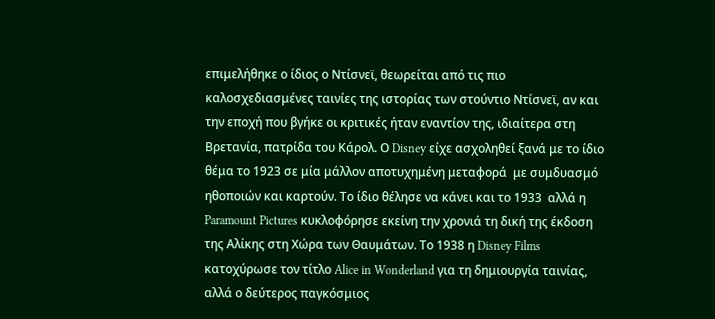επιμελήθηκε ο ίδιος ο Ντίσνεϊ, θεωρείται από τις πιο καλοσχεδιασμένες ταινίες της ιστορίας των στούντιο Ντίσνεϊ, αν και την εποχή που βγήκε οι κριτικές ήταν εναντίον της, ιδιαίτερα στη Βρετανία, πατρίδα του Κάρολ. Ο Disney είχε ασχοληθεί ξανά με το ίδιο θέμα το 1923 σε μία μάλλον αποτυχημένη μεταφορά  με συμδυασμό ηθοποιών και καρτούν. Το ίδιο θέλησε να κάνει και το 1933  αλλά η Paramount Pictures κυκλοφόρησε εκείνη την χρονιά τη δική της έκδοση της Αλίκης στη Χώρα των Θαυμάτων. Το 1938 η Disney Films κατοχύρωσε τον τίτλο Alice in Wonderland για τη δημιουργία ταινίας, αλλά ο δεύτερος παγκόσμιος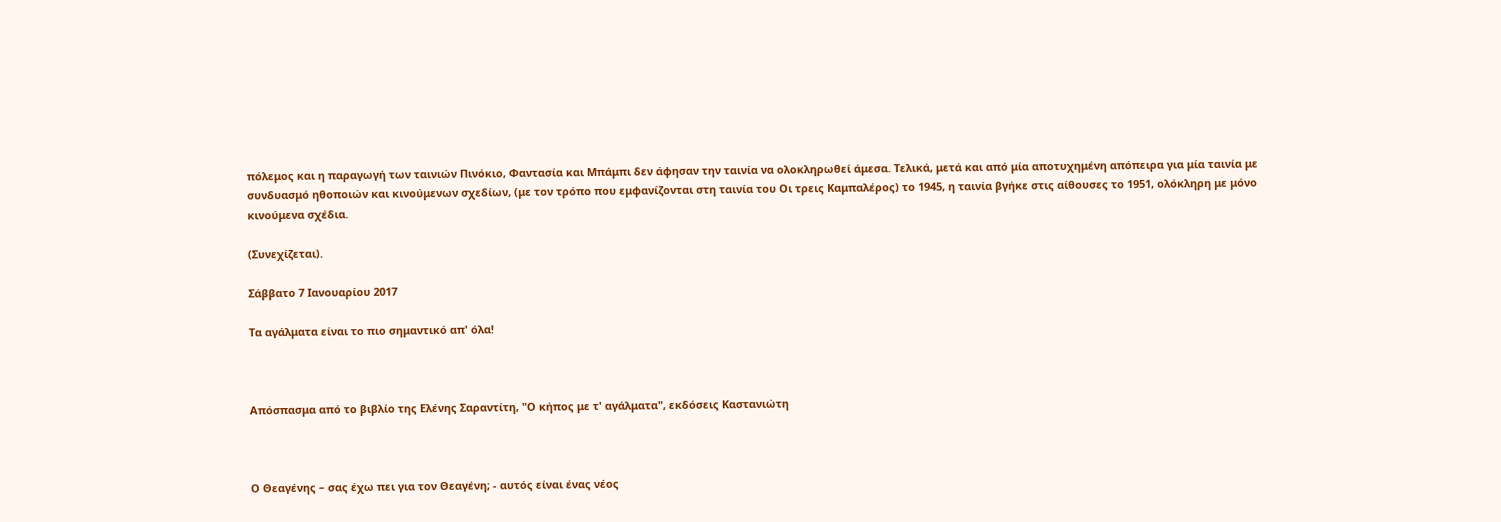πόλεμος και η παραγωγή των ταινιών Πινόκιο, Φαντασία και Μπάμπι δεν άφησαν την ταινία να ολοκληρωθεί άμεσα. Τελικά, μετά και από μία αποτυχημένη απόπειρα για μία ταινία με συνδυασμό ηθοποιών και κινούμενων σχεδίων, (με τον τρόπο που εμφανίζονται στη ταινία του Οι τρεις Καμπαλέρος) το 1945, η ταινία βγήκε στις αίθουσες το 1951, ολόκληρη με μόνο κινούμενα σχέδια.

(Συνεχίζεται).

Σάββατο 7 Ιανουαρίου 2017

Τα αγάλματα είναι το πιο σημαντικό απ' όλα!



Απόσπασμα από το βιβλίο της Ελένης Σαραντίτη, "Ο κήπος με τ' αγάλματα", εκδόσεις Καστανιώτη



Ο Θεαγένης – σας έχω πει για τον Θεαγένη; - αυτός είναι ένας νέος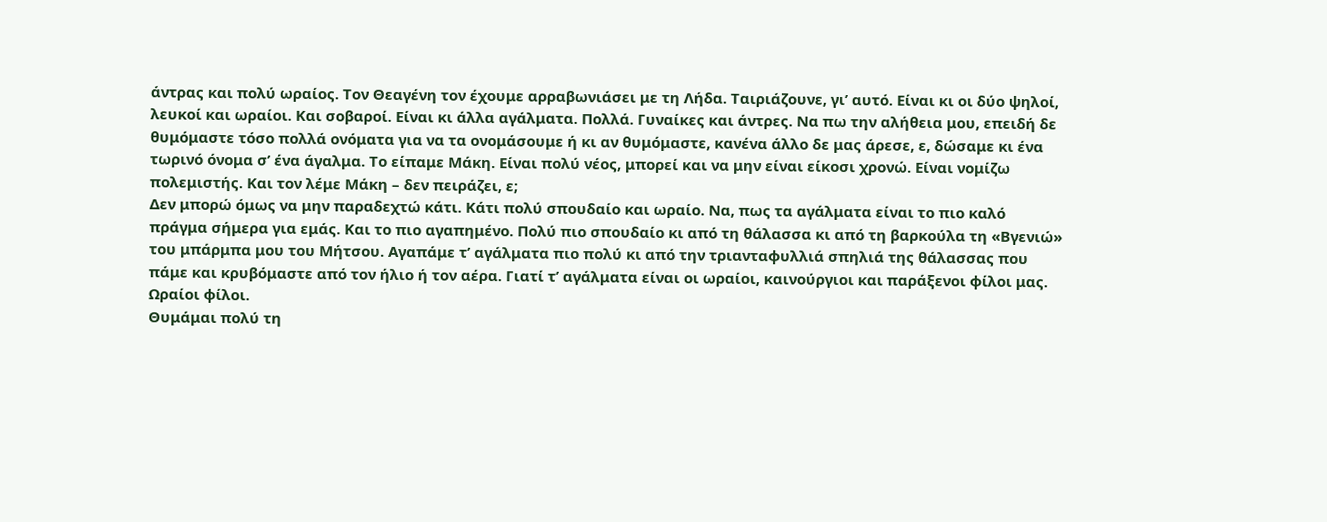άντρας και πολύ ωραίος. Τον Θεαγένη τον έχουμε αρραβωνιάσει με τη Λήδα. Ταιριάζουνε, γι’ αυτό. Είναι κι οι δύο ψηλοί, λευκοί και ωραίοι. Και σοβαροί. Είναι κι άλλα αγάλματα. Πολλά. Γυναίκες και άντρες. Να πω την αλήθεια μου, επειδή δε θυμόμαστε τόσο πολλά ονόματα για να τα ονομάσουμε ή κι αν θυμόμαστε, κανένα άλλο δε μας άρεσε, ε, δώσαμε κι ένα τωρινό όνομα σ’ ένα άγαλμα. Το είπαμε Μάκη. Είναι πολύ νέος, μπορεί και να μην είναι είκοσι χρονώ. Είναι νομίζω πολεμιστής. Και τον λέμε Μάκη – δεν πειράζει, ε;
Δεν μπορώ όμως να μην παραδεχτώ κάτι. Κάτι πολύ σπουδαίο και ωραίο. Να, πως τα αγάλματα είναι το πιο καλό πράγμα σήμερα για εμάς. Και το πιο αγαπημένο. Πολύ πιο σπουδαίο κι από τη θάλασσα κι από τη βαρκούλα τη «Βγενιώ» του μπάρμπα μου του Μήτσου. Αγαπάμε τ’ αγάλματα πιο πολύ κι από την τριανταφυλλιά σπηλιά της θάλασσας που πάμε και κρυβόμαστε από τον ήλιο ή τον αέρα. Γιατί τ’ αγάλματα είναι οι ωραίοι, καινούργιοι και παράξενοι φίλοι μας. Ωραίοι φίλοι.
Θυμάμαι πολύ τη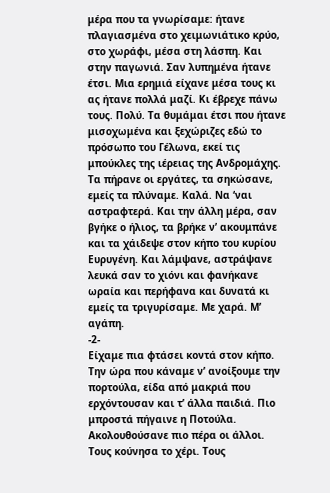μέρα που τα γνωρίσαμε: ήτανε πλαγιασμένα στο χειμωνιάτικο κρύο, στο χωράφι, μέσα στη λάσπη. Και στην παγωνιά. Σαν λυπημένα ήτανε έτσι. Μια ερημιά είχανε μέσα τους κι ας ήτανε πολλά μαζί. Κι έβρεχε πάνω τους. Πολύ. Τα θυμάμαι έτσι που ήτανε μισοχωμένα και ξεχώριζες εδώ το πρόσωπο του Γέλωνα, εκεί τις μπούκλες της ιέρειας της Ανδρομάχης. Τα πήρανε οι εργάτες, τα σηκώσανε, εμείς τα πλύναμε. Καλά. Να ‘ναι αστραφτερά. Και την άλλη μέρα, σαν βγήκε ο ήλιος, τα βρήκε ν’ ακουμπάνε και τα χάιδεψε στον κήπο του κυρίου Ευρυγένη. Και λάμψανε, αστράψανε λευκά σαν το χιόνι και φανήκανε ωραία και περήφανα και δυνατά κι εμείς τα τριγυρίσαμε. Με χαρά. Μ’ αγάπη.
-2-
Είχαμε πια φτάσει κοντά στον κήπο. Την ώρα που κάναμε ν’ ανοίξουμε την πορτούλα, είδα από μακριά που ερχόντουσαν και τ’ άλλα παιδιά. Πιο μπροστά πήγαινε η Ποτούλα. Ακολουθούσανε πιο πέρα οι άλλοι. Τους κούνησα το χέρι. Τους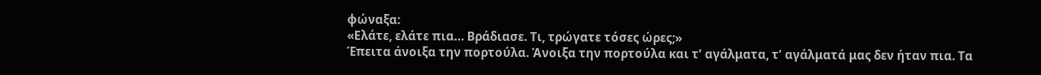φώναξα:
«Ελάτε, ελάτε πια… Βράδιασε. Τι, τρώγατε τόσες ώρες;»
Έπειτα άνοιξα την πορτούλα. Άνοιξα την πορτούλα και τ’ αγάλματα, τ’ αγάλματά μας δεν ήταν πια. Τα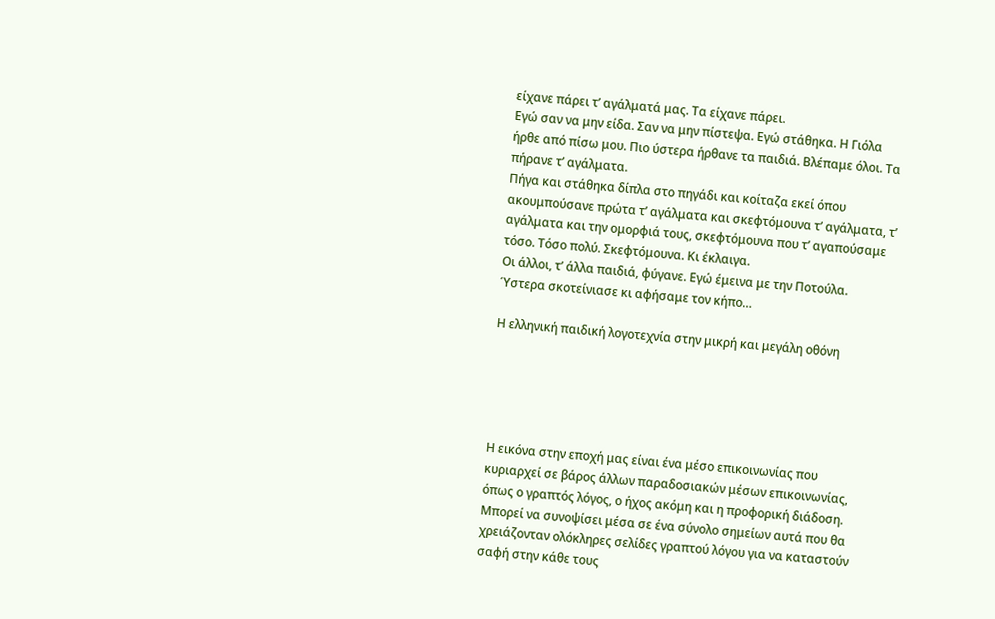είχανε πάρει τ’ αγάλματά μας. Τα είχανε πάρει.
Εγώ σαν να μην είδα. Σαν να μην πίστεψα. Εγώ στάθηκα. Η Γιόλα ήρθε από πίσω μου. Πιο ύστερα ήρθανε τα παιδιά. Βλέπαμε όλοι. Τα πήρανε τ’ αγάλματα.
Πήγα και στάθηκα δίπλα στο πηγάδι και κοίταζα εκεί όπου ακουμπούσανε πρώτα τ’ αγάλματα και σκεφτόμουνα τ’ αγάλματα, τ’ αγάλματα και την ομορφιά τους, σκεφτόμουνα που τ’ αγαπούσαμε τόσο. Τόσο πολύ. Σκεφτόμουνα. Κι έκλαιγα.
Οι άλλοι, τ’ άλλα παιδιά, φύγανε. Εγώ έμεινα με την Ποτούλα. Ύστερα σκοτείνιασε κι αφήσαμε τον κήπο…

Η ελληνική παιδική λογοτεχνία στην μικρή και μεγάλη οθόνη





Η εικόνα στην εποχή μας είναι ένα μέσο επικοινωνίας που κυριαρχεί σε βάρος άλλων παραδοσιακών μέσων επικοινωνίας, όπως ο γραπτός λόγος, ο ήχος ακόμη και η προφορική διάδοση.  Μπορεί να συνοψίσει μέσα σε ένα σύνολο σημείων αυτά που θα χρειάζονταν ολόκληρες σελίδες γραπτού λόγου για να καταστούν σαφή στην κάθε τους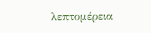λεπτομέρεια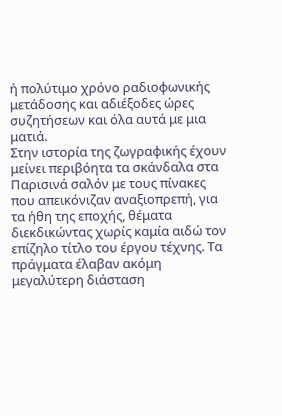ή πολύτιμο χρόνο ραδιοφωνικής μετάδοσης και αδιέξοδες ώρες συζητήσεων και όλα αυτά με μια ματιά.
Στην ιστορία της ζωγραφικής έχουν μείνει περιβόητα τα σκάνδαλα στα Παρισινά σαλόν με τους πίνακες που απεικόνιζαν αναξιοπρεπή, για τα ήθη της εποχής, θέματα διεκδικώντας χωρίς καμία αιδώ τον επίζηλο τίτλο του έργου τέχνης. Τα πράγματα έλαβαν ακόμη μεγαλύτερη διάσταση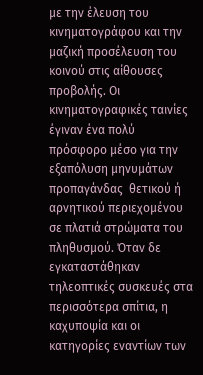με την έλευση του κινηματογράφου και την μαζική προσέλευση του κοινού στις αίθουσες προβολής. Οι κινηματογραφικές ταινίες έγιναν ένα πολύ πρόσφορο μέσο για την εξαπόλυση μηνυμάτων προπαγάνδας  θετικού ή αρνητικού περιεχομένου σε πλατιά στρώματα του πληθυσμού. Όταν δε εγκαταστάθηκαν τηλεοπτικές συσκευές στα περισσότερα σπίτια, η καχυποψία και οι κατηγορίες εναντίων των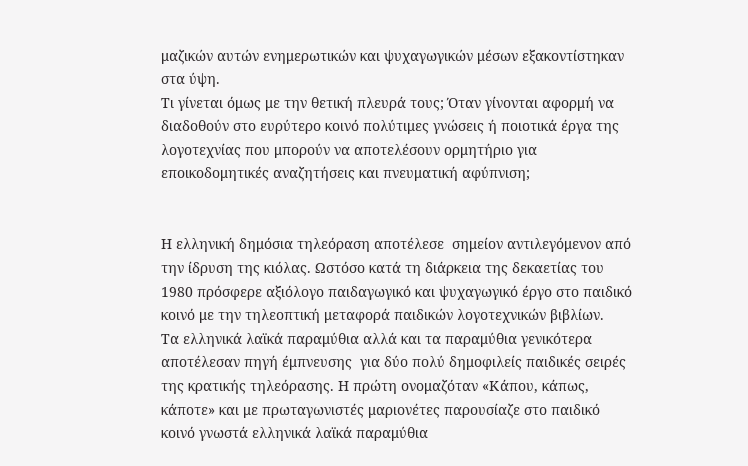μαζικών αυτών ενημερωτικών και ψυχαγωγικών μέσων εξακοντίστηκαν στα ύψη.
Τι γίνεται όμως με την θετική πλευρά τους; Όταν γίνονται αφορμή να διαδοθούν στο ευρύτερο κοινό πολύτιμες γνώσεις ή ποιοτικά έργα της λογοτεχνίας που μπορούν να αποτελέσουν ορμητήριο για εποικοδομητικές αναζητήσεις και πνευματική αφύπνιση;


Η ελληνική δημόσια τηλεόραση αποτέλεσε  σημείον αντιλεγόμενον από την ίδρυση της κιόλας. Ωστόσο κατά τη διάρκεια της δεκαετίας του 1980 πρόσφερε αξιόλογο παιδαγωγικό και ψυχαγωγικό έργο στο παιδικό κοινό με την τηλεοπτική μεταφορά παιδικών λογοτεχνικών βιβλίων.
Τα ελληνικά λαϊκά παραμύθια αλλά και τα παραμύθια γενικότερα αποτέλεσαν πηγή έμπνευσης  για δύο πολύ δημοφιλείς παιδικές σειρές της κρατικής τηλεόρασης. Η πρώτη ονομαζόταν «Κάπου, κάπως, κάποτε» και με πρωταγωνιστές μαριονέτες παρουσίαζε στο παιδικό κοινό γνωστά ελληνικά λαϊκά παραμύθια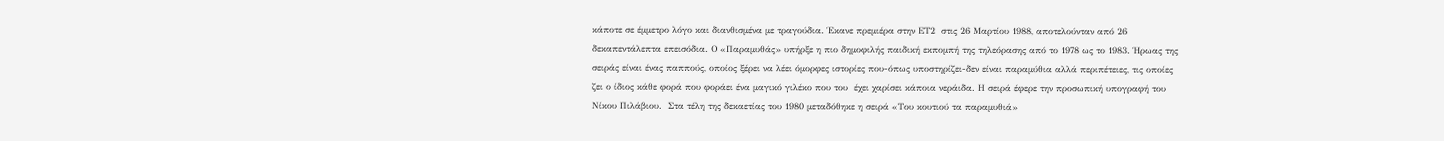κάποτε σε έμμετρο λόγο και διανθισμένα με τραγούδια. Έκανε πρεμιέρα στην ΕΤ2  στις 26 Μαρτίου 1988, αποτελούνταν από 26 δεκαπεντάλεπτα επεισόδια. Ο «Παραμυθάς» υπήρξε η πιο δημοφιλής παιδική εκπομπή της τηλεόρασης από το 1978 ως το 1983. Ήρωας της σειράς είναι ένας παππούς, οποίος ξέρει να λέει όμορφες ιστορίες που-όπως υποστηρίζει-δεν είναι παραμύθια αλλά περιπέτειες, τις οποίες ζει ο ίδιος κάθε φορά που φοράει ένα μαγικό γιλέκο που του  έχει χαρίσει κάποια νεράιδα. Η σειρά έφερε την προσωπική υπογραφή του Νίκου Πιλάβιου.  Στα τέλη της δεκαετίας του 1980 μεταδόθηκε η σειρά «Του κουτιού τα παραμυθιά»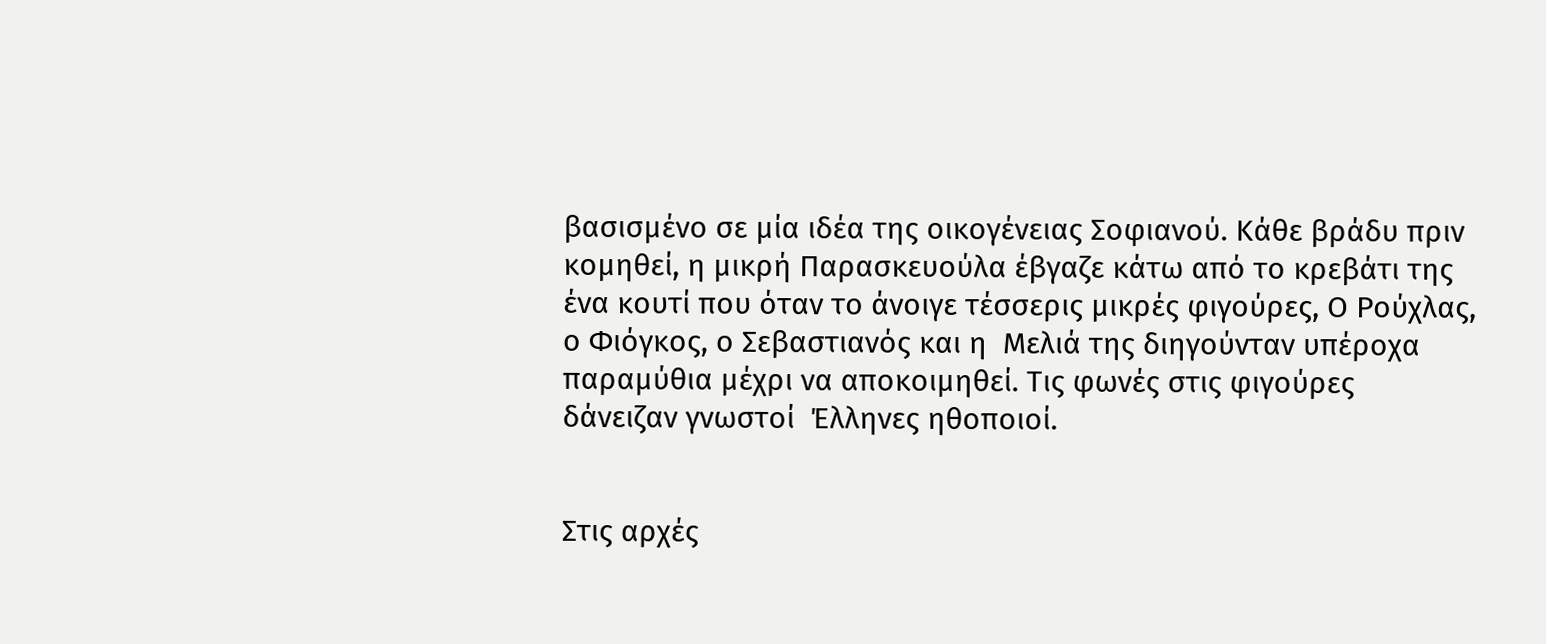βασισμένο σε μία ιδέα της οικογένειας Σοφιανού. Κάθε βράδυ πριν κομηθεί, η μικρή Παρασκευούλα έβγαζε κάτω από το κρεβάτι της ένα κουτί που όταν το άνοιγε τέσσερις μικρές φιγούρες, Ο Ρούχλας, ο Φιόγκος, ο Σεβαστιανός και η  Μελιά της διηγούνταν υπέροχα παραμύθια μέχρι να αποκοιμηθεί. Τις φωνές στις φιγούρες δάνειζαν γνωστοί  Έλληνες ηθοποιοί.


Στις αρχές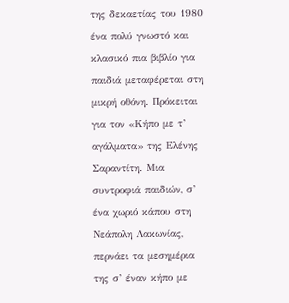της δεκαετίας του 1980 ένα πολύ γνωστό και κλασικό πια βιβλίο για παιδιά μεταφέρεται στη μικρή οθόνη. Πρόκειται για τον «Κήπο με τ’ αγάλματα» της Ελένης Σαραντίτη. Μια συντροφιά παιδιών, σ’ ένα χωριό κάπου στη Νεάπολη Λακωνίας, περνάει τα μεσημέρια της σ’ έναν κήπο με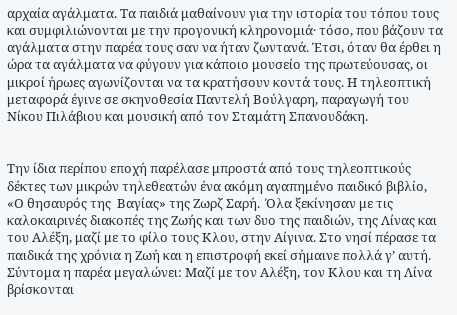αρχαία αγάλματα. Τα παιδιά μαθαίνουν για την ιστορία του τόπου τους και συμφιλιώνονται με την προγονική κληρονομιά· τόσο, που βάζουν τα αγάλματα στην παρέα τους σαν να ήταν ζωντανά. Έτσι, όταν θα έρθει η ώρα τα αγάλματα να φύγουν για κάποιο μουσείο της πρωτεύουσας, οι μικροί ήρωες αγωνίζονται να τα κρατήσουν κοντά τους. Η τηλεοπτική μεταφορά έγινε σε σκηνοθεσία Παντελή Βούλγαρη, παραγωγή του Νίκου Πιλάβιου και μουσική από τον Σταμάτη Σπανουδάκη.


Την ίδια περίπου εποχή παρέλασε μπροστά από τους τηλεοπτικούς δέκτες των μικρών τηλεθεατών ένα ακόμη αγαπημένο παιδικό βιβλίο, «Ο θησαυρός της  Βαγίας» της Ζωρζ Σαρή.  Όλα ξεκίνησαν με τις καλοκαιρινές διακοπές της Ζωής και των δυο της παιδιών, της Λίνας και του Αλέξη, μαζί με το φίλο τους Κλου, στην Αίγινα. Στο νησί πέρασε τα παιδικά της χρόνια η Ζωή και η επιστροφή εκεί σήμαινε πολλά γ’ αυτή. Σύντομα η παρέα μεγαλώνει: Μαζί με τον Αλέξη, τον Κλου και τη Λίνα βρίσκονται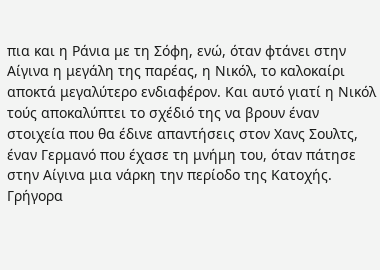πια και η Ράνια με τη Σόφη, ενώ, όταν φτάνει στην Αίγινα η μεγάλη της παρέας, η Νικόλ, το καλοκαίρι αποκτά μεγαλύτερο ενδιαφέρον. Και αυτό γιατί η Νικόλ τούς αποκαλύπτει το σχέδιό της να βρουν έναν στοιχεία που θα έδινε απαντήσεις στον Χανς Σουλτς, έναν Γερμανό που έχασε τη μνήμη του, όταν πάτησε στην Αίγινα μια νάρκη την περίοδο της Κατοχής. Γρήγορα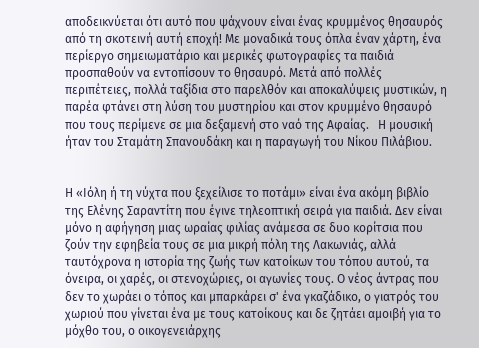αποδεικνύεται ότι αυτό που ψάχνουν είναι ένας κρυμμένος θησαυρός από τη σκοτεινή αυτή εποχή! Με μοναδικά τους όπλα έναν χάρτη, ένα περίεργο σημειωματάριο και μερικές φωτογραφίες τα παιδιά προσπαθούν να εντοπίσουν το θησαυρό. Μετά από πολλές περιπέτειες, πολλά ταξίδια στο παρελθόν και αποκαλύψεις μυστικών, η παρέα φτάνει στη λύση του μυστηρίου και στον κρυμμένο θησαυρό που τους περίμενε σε μια δεξαμενή στο ναό της Αφαίας.   Η μουσική ήταν του Σταμάτη Σπανουδάκη και η παραγωγή του Νίκου Πιλάβιου.


Η «Ιόλη ή τη νύχτα που ξεχείλισε το ποτάμι» είναι ένα ακόμη βιβλίο της Ελένης Σαραντίτη που έγινε τηλεοπτική σειρά για παιδιά. Δεν είναι μόνο η αφήγηση μιας ωραίας φιλίας ανάμεσα σε δυο κορίτσια που ζούν την εφηβεία τους σε μια μικρή πόλη της Λακωνιάς, αλλά ταυτόχρονα η ιστορία της ζωής των κατοίκων του τόπου αυτού, τα όνειρα, οι χαρές, οι στενοχώριες, οι αγωνίες τους. Ο νέος άντρας που δεν το χωράει ο τόπος και μπαρκάρει σ' ένα γκαζάδικο, ο γιατρός του χωριού που γίνεται ένα με τους κατοίκους και δε ζητάει αμοιβή για το μόχθο του, ο οικογενειάρχης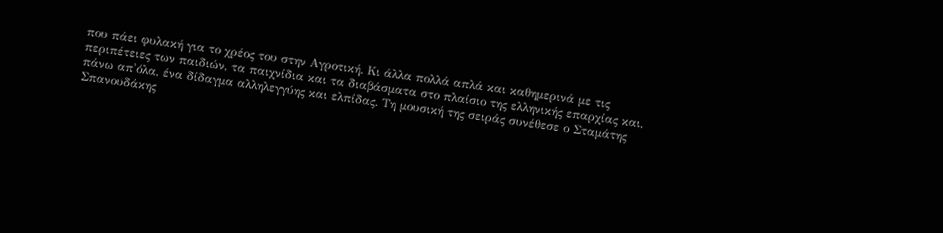που πάει φυλακή για το χρέος του στην Αγροτική. Κι άλλα πολλά απλά και καθημερινά με τις περιπέτειες των παιδιών, τα παιχνίδια και τα διαβάσματα στο πλαίσιο της ελληνικής επαρχίας και, πάνω απ'όλα, ένα δίδαγμα αλληλεγγύης και ελπίδας. Τη μουσική της σειράς συνέθεσε ο Σταμάτης Σπανουδάκης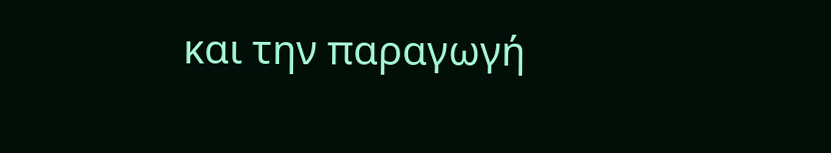και την παραγωγή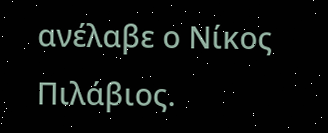ανέλαβε ο Νίκος Πιλάβιος.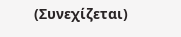(Συνεχίζεται)